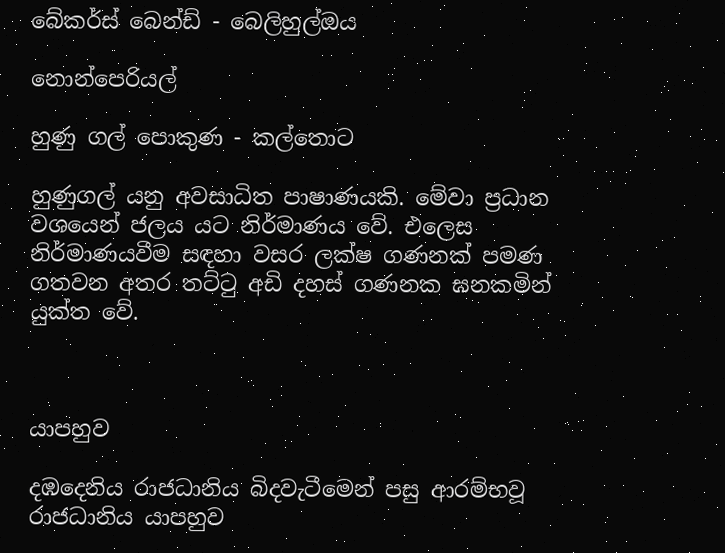බේකර්ස් බෙන්ඩ් - බෙලිහුල්ඔය

නොන්පෙරියල්

හුණු ගල් පොකුණ - කල්තොට

හුණුගල් යනු අවසාධිත පාෂාණයකි. මේවා ප්‍රධාන වශයෙන් ජලය යට නිර්මාණය වේ. එලෙස නිර්මාණයවීම සඳහා වසර ලක්ෂ ගණනක් පමණ ගතවන අතර තට්ටු අඩි දහස් ගණනක ඝනකමින් යුක්ත වේ.



යාපහුව

දඹදෙනිය රාජධානිය බිදවැටීමෙන් පසු ආරම්භවූ රාජධානිය යාපහුව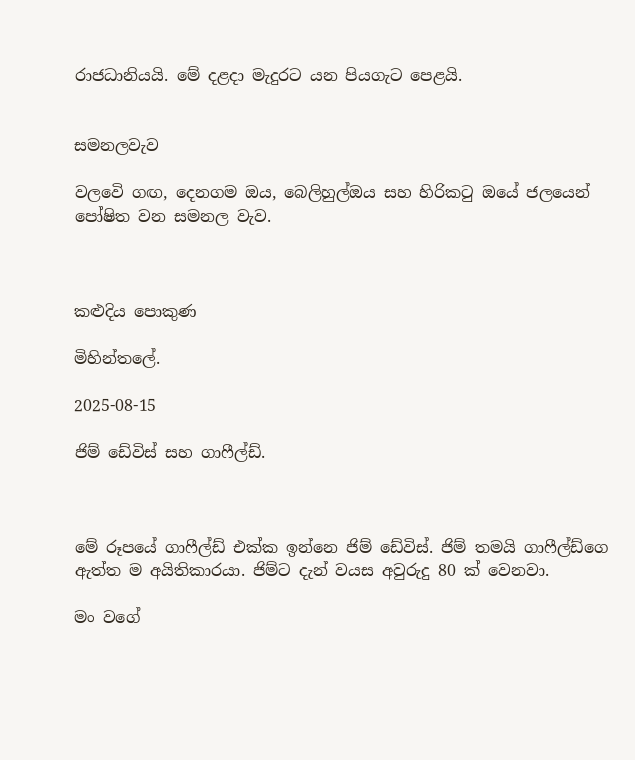රාජධානියයි. මේ දළදා මැදුරට යන පියගැට පෙළයි.


සමනලවැව

වලවෙි ගඟ, දෙනගම ඔය, බෙලිහුල්ඔය සහ හිරිකටු ඔයේ ජලයෙන් පෝෂිත වන සමනල වැව.



කළුදිය පොකුණ

මිහින්තලේ.

2025-08-15

ජිම් ඩේවිස් සහ ගාෆීල්ඩ්.



මේ රූපයේ ගාෆීල්ඩ් එක්ක ඉන්නෙ ජිම් ඩේවිස්. ජිම් තමයි ගාෆීල්ඩ්ගෙ ඇත්ත ම අයිතිකාරයා. ජිම්ට දැන් වයස අවුරුදු 80 ක් වෙනවා.

මං වගේ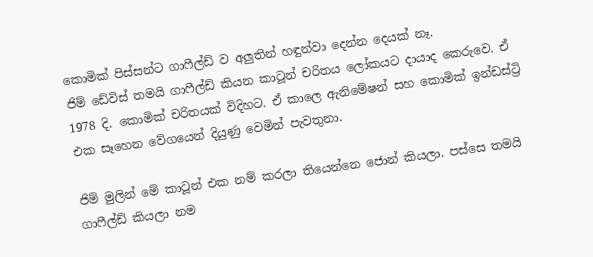කොමික් පිස්සන්ට ගාෆීල්ඩ් ව අලුතින් හඳුන්වා දෙන්න දෙයක් නෑ.
ජිම් ඩේවිස් තමයි ගාෆීල්ඩ් කියන කාටූන් චරිතය ලෝකයට දායාද කෙරුවෙ. ඒ 1978 දි. කොමික් චරිතයක් විදිහට. ඒ කාලෙ ඇනිමේෂන් සහ කොමික් ඉන්ඩස්ට්‍රි එක සෑහෙන වේගයෙන් දියුණු වෙමින් පැවතුනා.

ජිම් මුලින් මේ කාටූන් එක නම් කරලා තියෙන්නෙ ජොන් කියලා. පස්සෙ තමයි ගාෆීල්ඩ් කියලා නම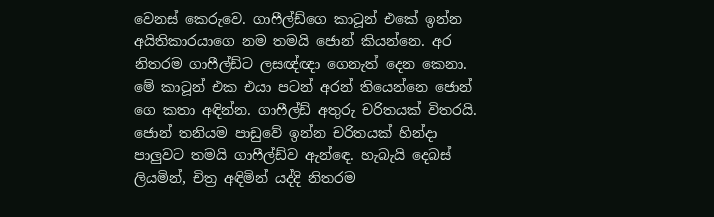වෙනස් කෙරුවෙ. ගාෆීල්ඩ්ගෙ කාටූන් එකේ ඉන්න අයිතිකාරයාගෙ නම තමයි ජොන් කියන්නෙ. අර නිතරම ගාෆීල්ඩ්ට ලසඥ්ඥා ගෙනැත් දෙන කෙනා.
මේ කාටූන් එක එයා පටන් අරන් තියෙන්නෙ ජොන් ගෙ කතා අඳින්න. ගාෆීල්ඩ් අතුරු චරිතයක් විතරයි. ජොන් තනියම පාඩුවේ ඉන්න චරිතයක් හින්දා පාලුවට තමයි ගාෆීල්ඩ්ව ඇන්ඳෙ. හැබැයි දෙබස් ලියමින්, චිත්‍ර අඳිමින් යද්දි නිතරම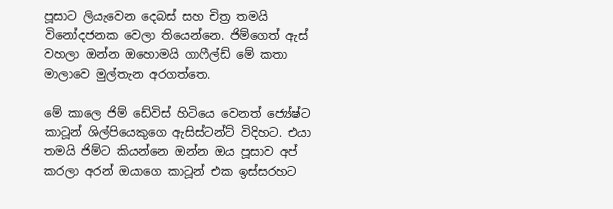පූසාට ලියැවෙන දෙබස් සහ චිත්‍ර තමයි විනෝදජනක වෙලා තියෙන්නෙ. ජිම්ගෙත් ඇස් වහලා ඔන්න ඔහොමයි ගාෆීල්ඩ් මේ කතා මාලාවෙ මුල්තැන අරගත්තෙ.

මේ කාලෙ ජිම් ඩේවිස් හිටියෙ වෙනත් ජ්‍යේෂ්ට කාටූන් ශිල්පියෙකුගෙ ඇසිස්ටන්ට් විදිහට. එයා තමයි ජිම්ට කියන්නෙ ඔන්න ඔය පූසාව අප් කරලා අරන් ඔයාගෙ කාටූන් එක ඉස්සරහට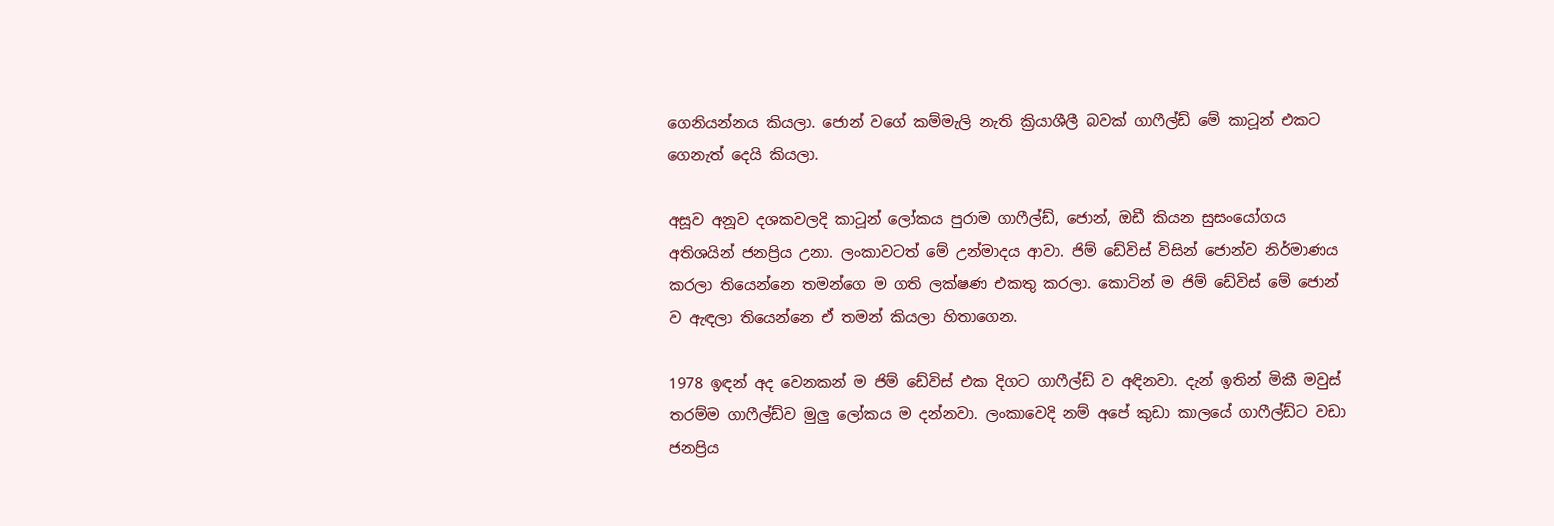ගෙනියන්නය කියලා. ජොන් වගේ කම්මැලි නැති ක්‍රියාශීලී බවක් ගාෆීල්ඩ් මේ කාටූන් එකට ගෙනැත් දෙයි කියලා.

අසූව අනූව දශකවලදි කාටූන් ලෝකය පුරාම ගාෆීල්ඩ්, ජොන්, ඔඩී කියන සුසංයෝගය අතිශයින් ජනප්‍රිය උනා. ලංකාවටත් මේ උන්මාදය ආවා. ජිම් ඩේවිස් විසින් ජොන්ව නිර්මාණය කරලා තියෙන්නෙ තමන්ගෙ ම ගති ලක්ෂණ එකතු කරලා. කොටින් ම ජිම් ඩේවිස් මේ ජොන් ව ඇඳලා තියෙන්නෙ ඒ තමන් කියලා හිතාගෙන.

1978 ඉඳන් අද වෙනකන් ම ජිම් ඩේවිස් එක දිගට ගාෆීල්ඩ් ව අඳිනවා. දැන් ඉතින් මිකී මවුස් තරම්ම ගාෆීල්ඩ්ව මුලු ලෝකය ම දන්නවා. ලංකාවෙදි නම් අපේ කුඩා කාලයේ ගාෆීල්ඩ්ට වඩා ජනප්‍රිය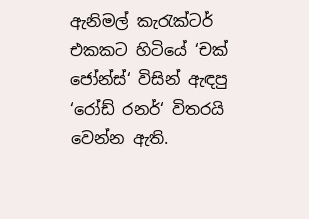ඇනිමල් කැරැක්ටර් එකකට හිටියේ ‘චක් ජෝන්ස්‘ විසින් ඇඳපු ‘රෝඩ් රනර්‘ විතරයි වෙන්න ඇති.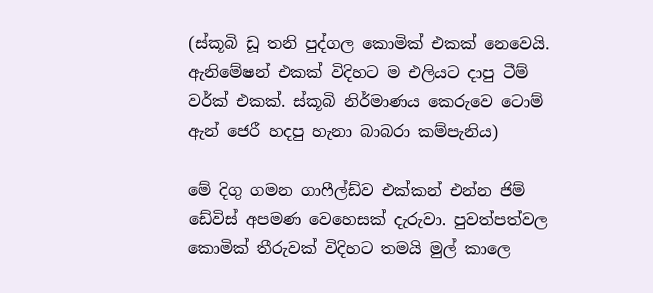(ස්කූබි ඩූ තනි පුද්ගල කොමික් එකක් නෙවෙයි. ඇනිමේෂන් එකක් විදිහට ම එලියට දාපු ටීම් වර්ක් එකක්. ස්කූබි නිර්මාණය කෙරුවෙ ටොම් ඇන් ජෙරී හදපු හැනා බාබරා කම්පැනිය)

මේ දිගු ගමන ගාෆීල්ඩ්ව එක්කන් එන්න ජිම් ඩේවිස් අපමණ වෙහෙසක් දැරුවා. පුවත්පත්වල කොමික් තීරුවක් විදිහට තමයි මුල් කාලෙ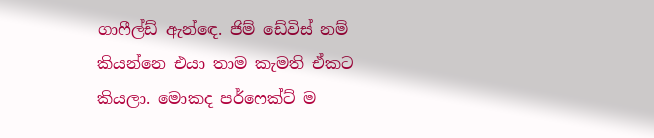ගාෆීල්ඩ් ඇන්ඳෙ. ජිම් ඩේවිස් නම් කියන්නෙ එයා තාම කැමති ඒකට කියලා. මොකද පර්ෆෙක්ට් ම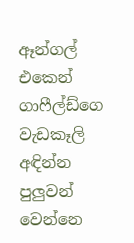ඈන්ගල් එකෙන් ගාෆීල්ඩ්ගෙ වැඩකෑලි අඳින්න පුලුවන් වෙන්නෙ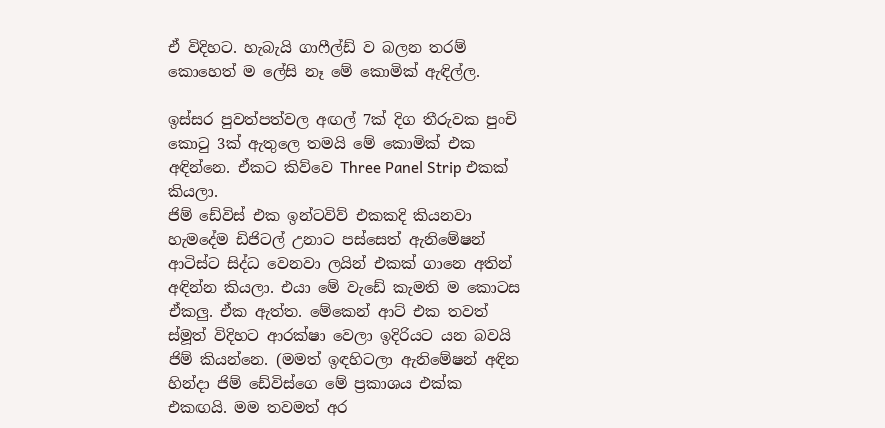ඒ විදිහට. හැබැයි ගාෆීල්ඩ් ව බලන තරම් කොහෙත් ම ලේසි නෑ මේ කොමික් ඇඳිල්ල.

ඉස්සර පුවත්පත්වල අඟල් 7ක් දිග තීරුවක පුංචි කොටු 3ක් ඇතුලෙ තමයි මේ කොමික් එක අඳින්නෙ. ඒකට කිව්වෙ Three Panel Strip එකක් කියලා.
ජිම් ඩේවිස් එක ඉන්ටවිව් එකකදි කියනවා හැමදේම ඩිජිටල් උනාට පස්සෙත් ඇනිමේෂන් ආටිස්ට සිද්ධ වෙනවා ලයින් එකක් ගානෙ අතින් අඳින්න කියලා. එයා මේ වැඩේ කැමති ම කොටස ඒකලු. ඒක ඇත්ත. මේකෙන් ආට් එක තවත් ස්මූත් විදිහට ආරක්ෂා වෙලා ඉදිරියට යන බවයි ජිම් කියන්නෙ. (මමත් ඉඳහිටලා ඇනිමේෂන් අඳින හින්දා ජිම් ඩේවිස්ගෙ මේ ප්‍රකාශය එක්ක එකඟයි. මම තවමත් අර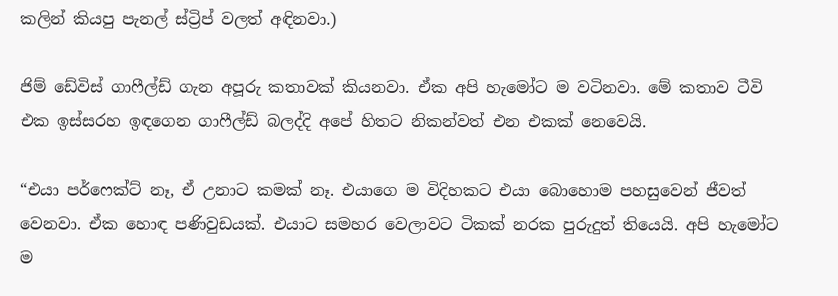කලින් කියපු පැනල් ස්ට්‍රිප් වලත් අඳිනවා.)

ජිම් ඩේවිස් ගාෆීල්ඩ් ගැන අපූරු කතාවක් කියනවා. ඒක අපි හැමෝට ම වටිනවා. මේ කතාව ටීවි එක ඉස්සරහ ඉඳගෙන ගාෆීල්ඩ් බලද්දි අපේ හිතට නිකන්වත් එන එකක් නෙවෙයි.

“එයා පර්ෆෙක්ට් නෑ, ඒ උනාට කමක් නෑ. එයාගෙ ම විදිහකට එයා බොහොම පහසුවෙන් ජීවත් වෙනවා. ඒක හොඳ පණිවුඩයක්. එයාට සමහර වෙලාවට ටිකක් නරක පුරුදුත් තියෙයි. අපි හැමෝට ම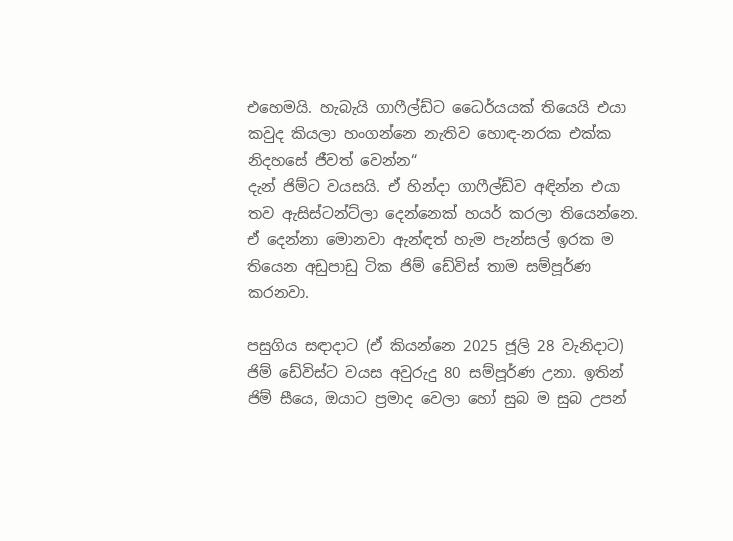එහෙමයි. හැබැයි ගාෆීල්ඩ්ට ධෛර්යයක් තියෙයි එයා කවුද කියලා හංගන්නෙ නැතිව හොඳ-නරක එක්ක නිදහසේ ජීවත් වෙන්න“
දැන් ජිම්ට වයසයි. ඒ හින්දා ගාෆීල්ඩ්ව අඳින්න එයා තව ඇසිස්ටන්ට්ලා දෙන්නෙක් හයර් කරලා තියෙන්නෙ. ඒ දෙන්නා මොනවා ඇන්ඳත් හැම පැන්සල් ඉරක ම තියෙන අඩුපාඩු ටික ජිම් ඩේවිස් තාම සම්පූර්ණ කරනවා.

පසුගිය සඳාදාට (ඒ කියන්නෙ 2025 ජූලි 28 වැනිදාට) ජිම් ඩේවිස්ට වයස අවුරුදු 80 සම්පූර්ණ උනා. ඉතින් ජිම් සීයෙ, ඔයාට ප්‍රමාද වෙලා හෝ සුබ ම සුබ උපන්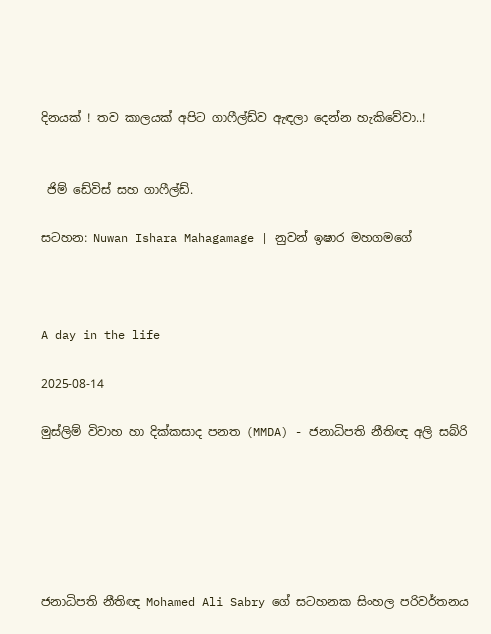දිනයක් ! තව කාලයක් අපිට ගාෆීල්ඩ්ව ඇඳලා දෙන්න හැකිවේවා..!


 ජිම් ඩේවිස් සහ ගාෆීල්ඩ්.

සටහන: Nuwan Ishara Mahagamage | නුවන් ඉෂාර මහගමගේ



A day in the life

2025-08-14

මුස්ලිම් විවාහ හා දික්කසාද පනත (MMDA) - ජනාධිපති නීතිඥ අලි සබ්රි






ජනාධිපති නීතිඥ Mohamed Ali Sabry ගේ සටහනක සිංහල පරිවර්තනය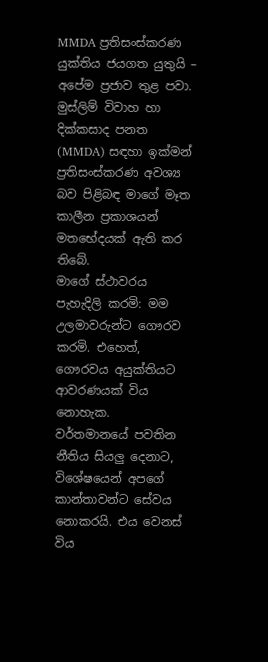MMDA ප්‍රතිසංස්කරණ
යුක්තිය ජයගත යුතුයි – අපේම ප්‍රජාව තුළ පවා.
මුස්ලිම් විවාහ හා දික්කසාද පනත (MMDA) සඳහා ඉක්මන් ප්‍රතිසංස්කරණ අවශ්‍ය බව පිළිබඳ මාගේ මෑත කාලීන ප්‍රකාශයන් මතභේදයක් ඇති කර තිබේ.
මාගේ ස්ථාවරය පැහැදිලි කරමි: මම උලමාවරුන්ට ගෞරව කරමි. එහෙත්, ගෞරවය අයුක්තියට ආවරණයක් විය නොහැක.
වර්තමානයේ පවතින නීතිය සියලු දෙනාට, විශේෂයෙන් අපගේ කාන්තාවන්ට සේවය නොකරයි. එය වෙනස් විය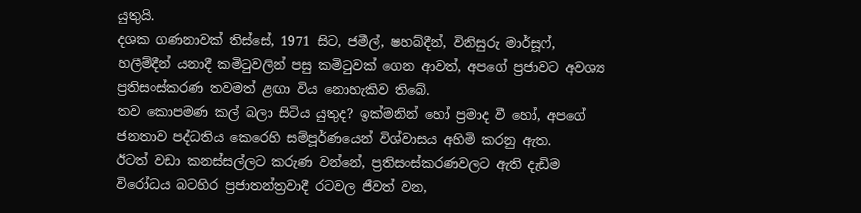යුතුයි.
දශක ගණනාවක් තිස්සේ, 1971 සිට, ජමීල්, ෂහබ්දීන්, විනිසුරු මාර්සූෆ්, හලීම්දීන් යනාදී කමිටුවලින් පසු කමිටුවක් ගෙන ආවත්, අපගේ ප්‍රජාවට අවශ්‍ය ප්‍රතිසංස්කරණ තවමත් ළඟා විය නොහැකිව තිබේ.
තව කොපමණ කල් බලා සිටිය යුතුද? ඉක්මනින් හෝ ප්‍රමාද වී හෝ, අපගේ ජනතාව පද්ධතිය කෙරෙහි සම්පූර්ණයෙන් විශ්වාසය අහිමි කරනු ඇත.
ඊටත් වඩා කනස්සල්ලට කරුණ වන්නේ, ප්‍රතිසංස්කරණවලට ඇති දැඩිම විරෝධය බටහිර ප්‍රජාතන්ත්‍රවාදී රටවල ජීවත් වන,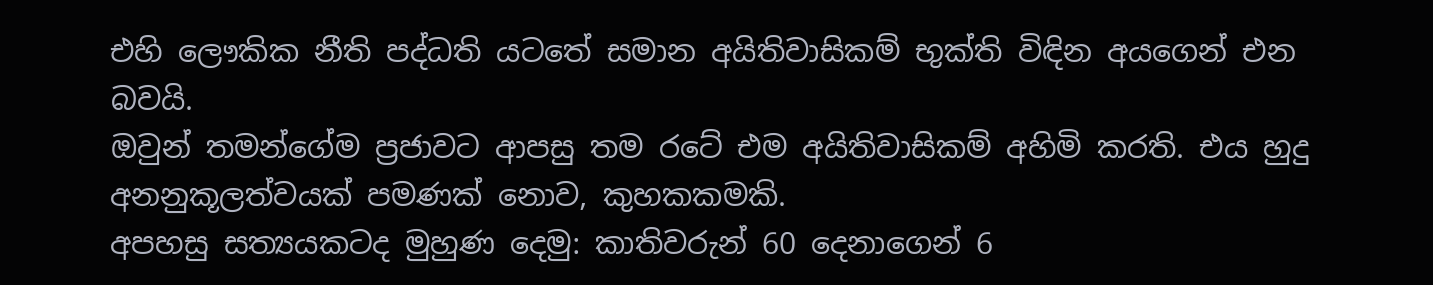එහි ලෞකික නීති පද්ධති යටතේ සමාන අයිතිවාසිකම් භුක්ති විඳින අයගෙන් එන බවයි.
ඔවුන් තමන්ගේම ප්‍රජාවට ආපසු තම රටේ එම අයිතිවාසිකම් අහිමි කරති. එය හුදු අනනුකූලත්වයක් පමණක් නොව, කුහකකමකි.
අපහසු සත්‍යයකටද මුහුණ දෙමු: කාතිවරුන් 60 දෙනාගෙන් 6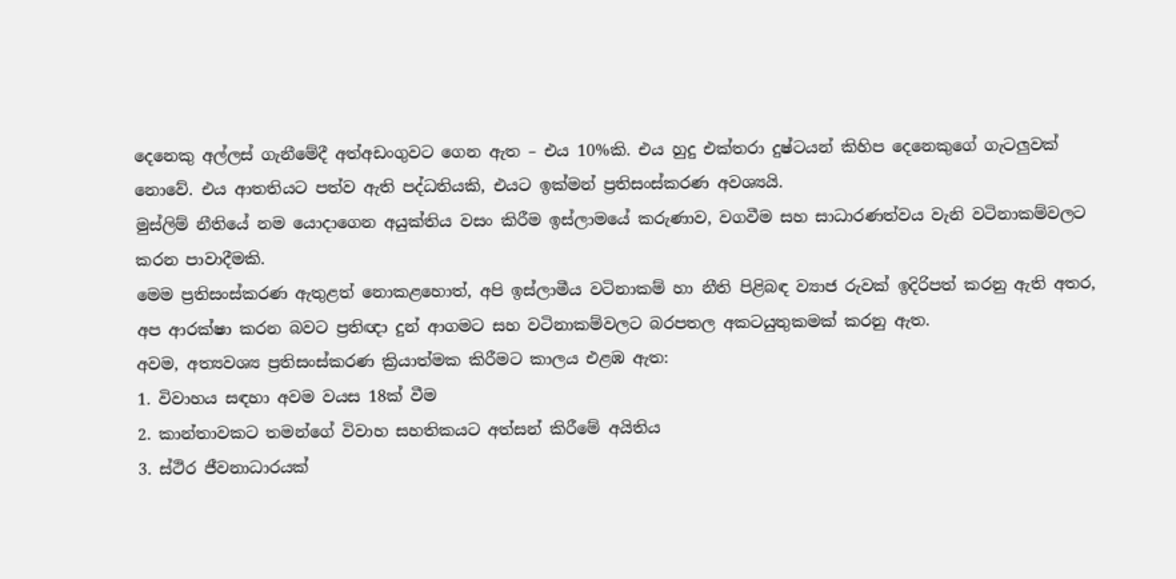දෙනෙකු අල්ලස් ගැනීමේදී අත්අඩංගුවට ගෙන ඇත – එය 10%කි. එය හුදු එක්තරා දුෂ්ටයන් කිහිප දෙනෙකුගේ ගැටලුවක් නොවේ. එය ආතතියට පත්ව ඇති පද්ධතියකි, එයට ඉක්මන් ප්‍රතිසංස්කරණ අවශ්‍යයි.
මුස්ලිම් නීතියේ නම යොදාගෙන අයුක්තිය වසං කිරීම ඉස්ලාමයේ කරුණාව, වගවීම සහ සාධාරණත්වය වැනි වටිනාකම්වලට කරන පාවාදීමකි.
මෙම ප්‍රතිසංස්කරණ ඇතුළත් නොකළහොත්, අපි ඉස්ලාමීය වටිනාකම් හා නීති පිළිබඳ ව්‍යාජ රුවක් ඉදිරිපත් කරනු ඇති අතර, අප ආරක්ෂා කරන බවට ප්‍රතිඥා දුන් ආගමට සහ වටිනාකම්වලට බරපතල අකටයුතුකමක් කරනු ඇත.
අවම, අත්‍යවශ්‍ය ප්‍රතිසංස්කරණ ක්‍රියාත්මක කිරීමට කාලය එළඹ ඇත:
1. විවාහය සඳහා අවම වයස 18ක් වීම
2. කාන්තාවකට තමන්ගේ විවාහ සහතිකයට අත්සන් කිරීමේ අයිතිය
3. ස්ථිර ජීවනාධාරයක්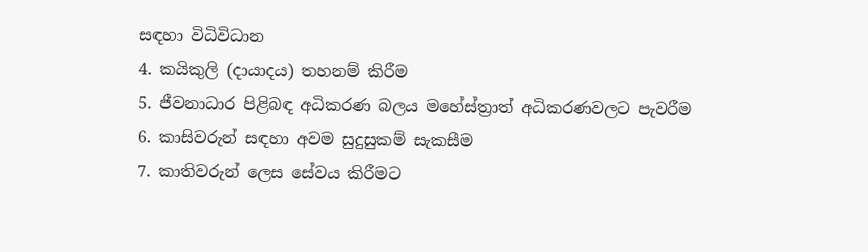සඳහා විධිවිධාන
4. කයිකුලි (දායාදය) තහනම් කිරීම
5. ජීවනාධාර පිළිබඳ අධිකරණ බලය මහේස්ත්‍රාත් අධිකරණවලට පැවරීම
6. කාසිවරුන් සඳහා අවම සුදුසුකම් සැකසීම
7. කාතිවරුන් ලෙස සේවය කිරීමට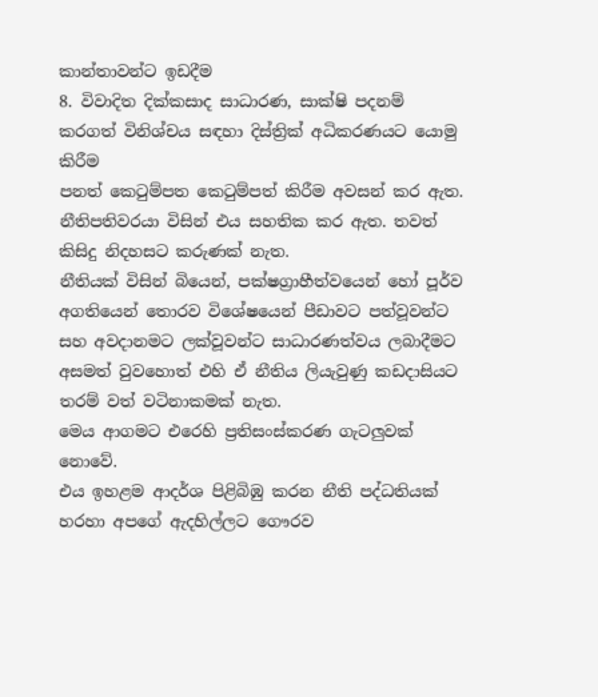කාන්තාවන්ට ඉඩදීම
8. විවාදිත දික්කසාද සාධාරණ, සාක්ෂි පදනම් කරගත් විනිශ්චය සඳහා දිස්ත්‍රික් අධිකරණයට යොමු කිරීම
පනත් කෙටුම්පත කෙටුම්පත් කිරීම අවසන් කර ඇත. නීතිපතිවරයා විසින් එය සහතික කර ඇත. තවත් කිසිදු නිදහසට කරුණක් නැත.
නීතියක් විසින් බියෙන්, පක්ෂග්‍රාහීත්වයෙන් හෝ පූර්ව අගතියෙන් තොරව විශේෂයෙන් පීඩාවට පත්වූවන්ට සහ අවදානමට ලක්වූවන්ට සාධාරණත්වය ලබාදීමට අසමත් වුවහොත් එහි ඒ නීතිය ලියැවුණු කඩදාසියට තරම් වත් වටිනාකමක් නැත.
මෙය ආගමට එරෙහි ප්‍රතිසංස්කරණ ගැටලුවක් නොවේ.
එය ඉහළම ආදර්ශ පිළිබිඹු කරන නීති පද්ධතියක් හරහා අපගේ ඇදහිල්ලට ගෞරව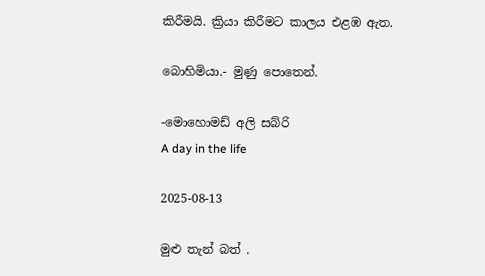කිරීමයි. ක්‍රියා කිරීමට කාලය එළඹ ඇත.

බොහිමියා.- මුණු පොතෙන්.

-මොහොමඩ් අලි සබ්රි
A day in the life

2025-08-13

මුළු තැන් බත් .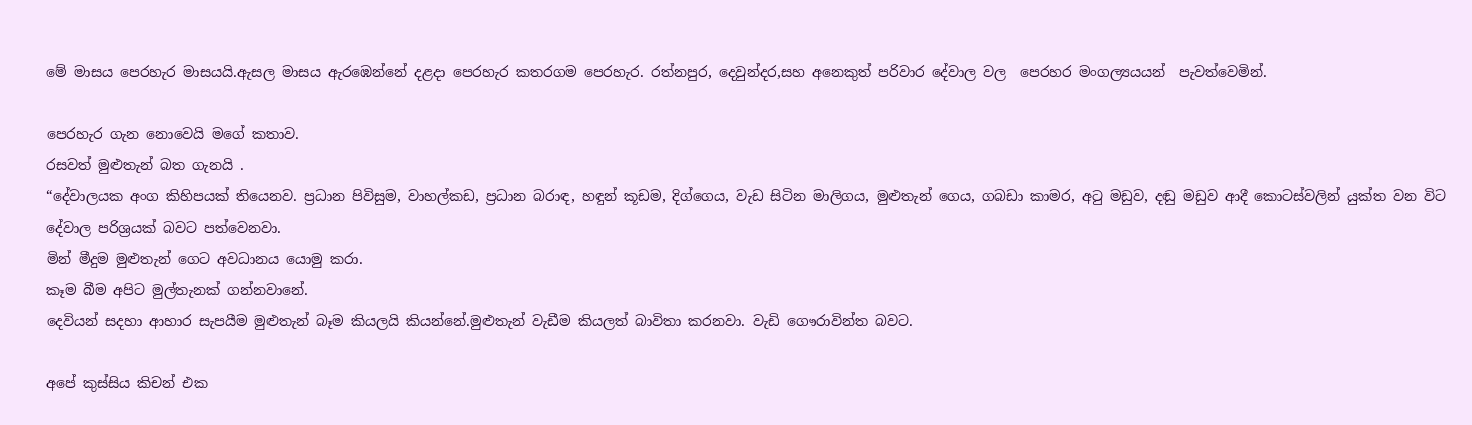මේ මාසය පෙරහැර මාසයයි.ඇසල මාසය ඇරඹෙන්නේ දළදා පෙරහැර කතරගම පෙරහැර. රත්නපුර, දෙවුන්දර,සහ අනෙකුත් පරිවාර දේවාල වල  පෙරහර මංගල්‍යයයන්  පැවත්වෙමින්.

පෙරහැර ගැන නොවෙයි මගේ කතාව.
රසවත් මුළුතැන් බත ගැනයි .
“දේවාලයක අංග කිහිපයක් තියෙනව. ප්‍රධාන පිවිසුම, වාහල්කඩ, ප්‍රධාන බරාඳ, හඳුන් කූඩම, දිග්ගෙය, වැඩ සිටින මාලිගය, මුළුතැන් ගෙය, ගබඩා කාමර, අටු මඩුව, දඬු මඩුව ආදී කොටස්වලින් යුක්ත වන විට දේවාල පරිශ්‍රයක් බවට පත්වෙනවා.
මින් මීදුම මුළුතැන් ගෙට අවධානය යොමු කරා.
කෑම බීම අපිට මුල්තැනක් ගන්නවානේ.
දෙවියන් සදහා ආහාර සැපයීම මුළුතැන් බෑම කියලයි කියන්නේ.මුළුතැන් වැඩීම කියලත් බාවිතා කරනවා. වැඩි ගෞරාවින්ත බවට.

අපේ කුස්සිය කිචන් එක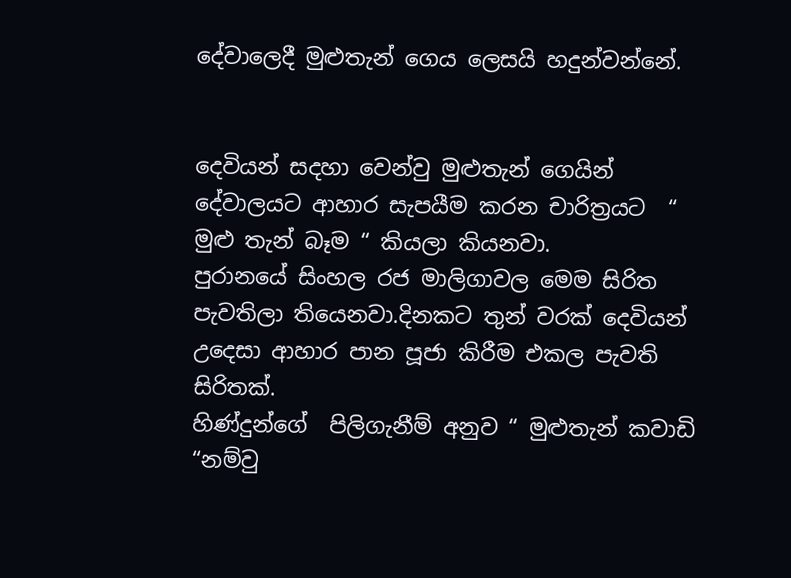දේවාලෙදී මුළුතැන් ගෙය ලෙසයි හදුන්වන්නේ.


දෙවියන් සදහා වෙන්වු මුළුතැන් ගෙයින් දේවාලයට ආහාර සැපයීම කරන චාරිත්‍රයට  “ මුළු තැන් බෑම “ කියලා කියනවා.
පුරානයේ සිංහල රජ මාලිගාවල මෙම සිරිත පැවතිලා තියෙනවා.දිනකට තුන් වරක් දෙවියන් උදෙසා ආහාර පාන පූජා කිරීම එකල පැවති සිරිතක්.
හිණ්දුන්ගේ  පිලිගැනීම් අනුව “ මුළුතැන් කවාඩි “නම්වු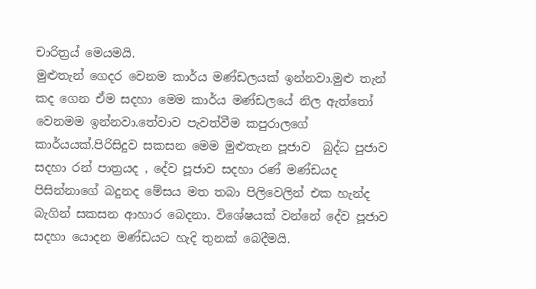චාරිත්‍රය් මෙයමයි.
මුළුතැන් ගෙදර වෙනම කාර්ය මණ්ඩලයක් ඉන්නවා.මුළු තැන් කද ගෙන ඒම සදහා මෙම කාර්ය මණ්ඩලයේ නිල ඇත්තෝ වෙනමම ඉන්නවා.තේවාව පැවත්වීම කපුරාලගේ කාර්යයක්.පිරිසිදුව සකසන මෙම මුළුතැන පූජාව  බුද්ධ පුජාව සදහා රන් පාත්‍රයද , දේව පූජාව සදහා රණ් මණ්ඩයද පිසින්නාගේ බදුනද මේසය මත තබා පිලිවෙලින් එක හැන්ද බැගින් සකසන ආහාර බෙදනා. විශේෂයක් වන්නේ දේව පූජාව සදහා යොදන මණ්ඩයට හැදි තුනක් බෙදීමයි.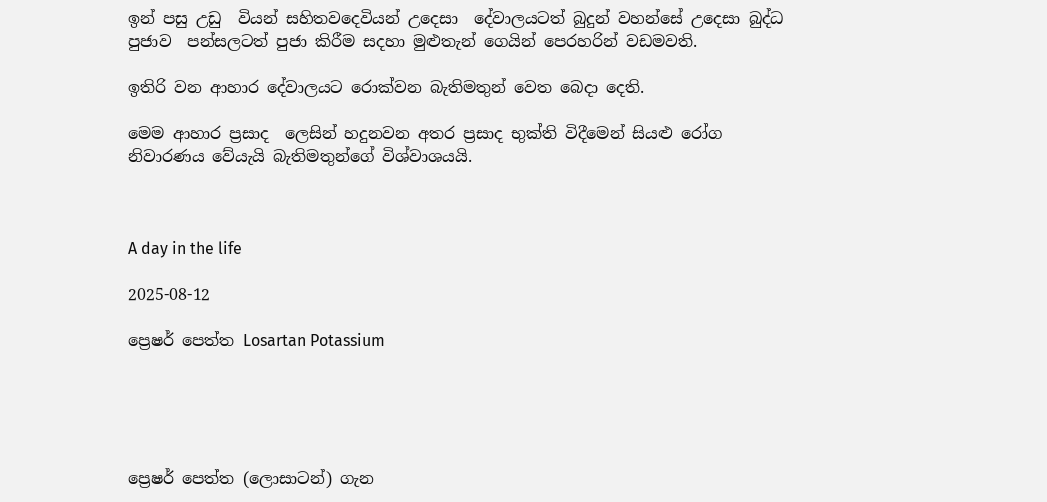ඉන් පසු උඩු  වියන් සහිතවදෙවියන් උදෙසා  දේවාලයටත් බුදුන් වහන්සේ උදෙසා බුද්ධ පුජාව  පන්සලටත් පුජා කිරීම සදහා මුළුතැන් ගෙයින් පෙරහරින් වඩමවති.

ඉතිරි වන ආහාර දේවාලයට රොක්වන බැතිමතුන් වෙත බෙදා දෙති.

මෙම ආහාර ප්‍රසාද  ලෙසින් හදුනවන අතර ප්‍රසාද භුක්ති විදීමෙන් සියළු රෝග නිවාරණය වේයැයි බැතිමතුන්ගේ විශ්වාශයයි.



A day in the life

2025-08-12

ප්‍රෙෂර් පෙත්ත Losartan Potassium





ප්‍රෙෂර් පෙත්ත (ලොසාටන්) ගැන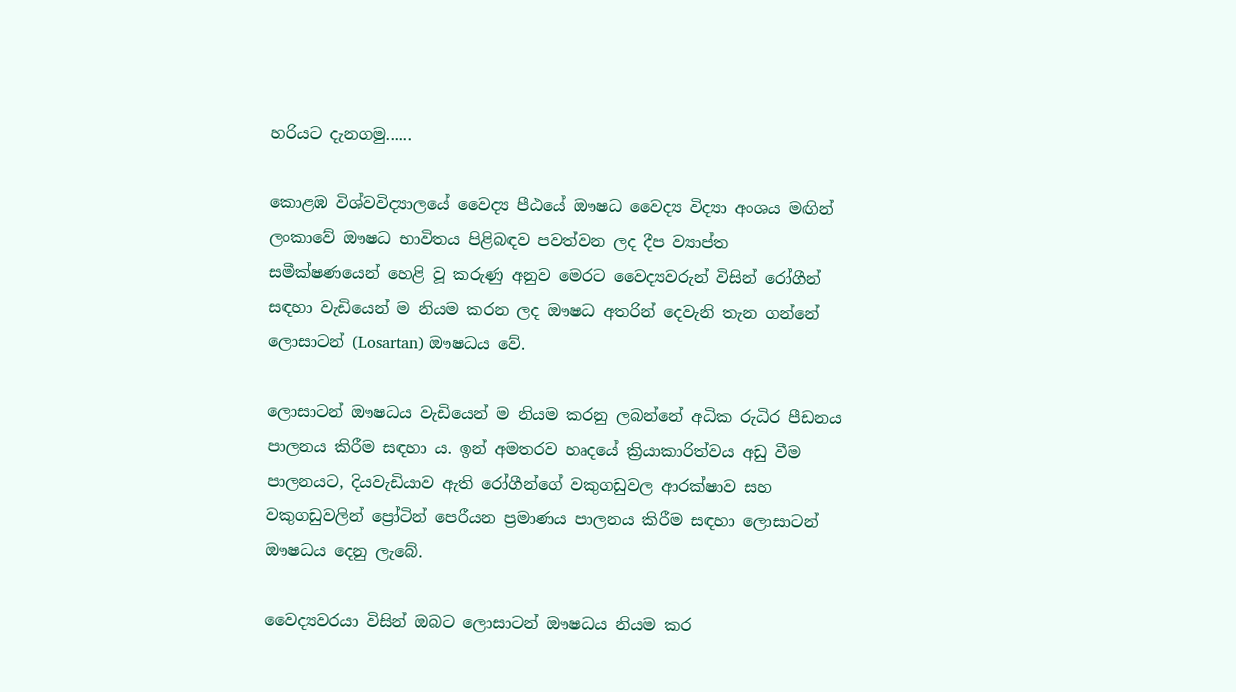හරියට දැනගමු......

කොළඹ විශ්වවිද්‍යාලයේ වෛද්‍ය පීඨයේ ඖෂධ වෛද්‍ය විද්‍යා අංශය මඟින් ලංකාවේ ඖෂධ භාවිතය පිළිබඳව පවත්වන ලද දීප ව්‍යාප්ත සමීක්ෂණයෙන් හෙළි වූ කරුණු අනුව මෙරට වෛද්‍යවරුන් විසින් ‍රෝගීන් සඳහා වැඩියෙන් ම නියම කරන ලද ඖෂධ අතරින් දෙවැනි තැන ගන්නේ ලොසාටන් (Losartan) ඖෂධය වේ.

ලොසාටන් ඖෂධය වැඩියෙන් ම නියම කරනු ලබන්නේ අධික රුධිර පීඩනය පාලනය කිරීම සඳහා ය. ඉන් අමතරව ‍හෘදයේ ක්‍රියාකාරිත්වය අඩු වීම පාලනයට, දියවැඩියාව ඇති රෝගීන්ගේ වකුගඩුවල ආරක්ෂාව සහ වකුගඩුවලින් ප්‍රෝටින් පෙරීයන ප්‍රමාණය පාලනය කිරීම සඳහා ලොසාටන් ඖෂධය දෙනු ලැබේ.

වෛද්‍යවරයා විසින් ඔබට ලොසාටන් ඖෂධය නියම කර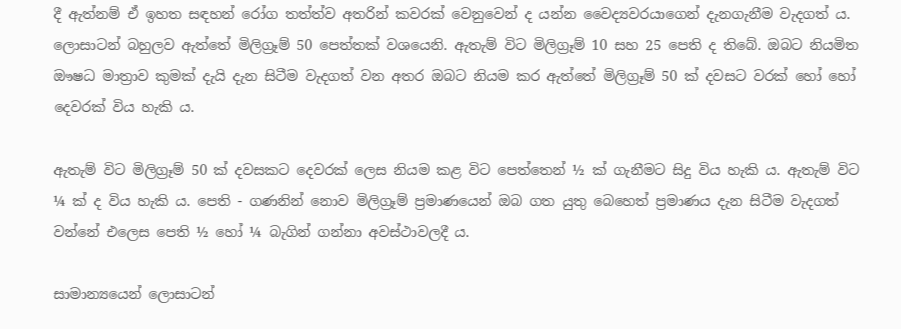දී ඇත්නම් ඒ ඉහත සඳහන් රෝග තත්ත්ව අතරින් කවරක් වෙනුවෙන් ද යන්න වෛද්‍යවරයාගෙන් දැනගැනීම වැදගත් ය. ලොසාටන් බහුලව ඇත්තේ මිලිග්‍රෑම් 50 පෙත්තක් වශයෙනි. ඇතැම් විට මිලිග්‍රෑම් 10 සහ 25 පෙති ද තිබේ. ඔබට නියමිත ඖෂධ මාත්‍රාව කුමක් දැයි දැන සිටීම වැදගත් වන අතර ඔබට නියම කර ඇත්තේ මිලිග්‍රෑම් 50 ක් දවසට වරක් හෝ හෝ දෙවරක් විය හැකි ය.

ඇතැම් විට මිලිග්‍රෑම් 50 ක් දවසකට දෙවරක් ලෙස නියම කළ විට පෙත්තෙන් ½ ක් ගැනීමට සිදු විය හැකි ය. ඇතැම් විට ¼ ක් ද විය හැකි ය. පෙති - ගණනින් නොව මිලිග්‍රෑම් ප්‍රමාණයෙන් ඔබ ගත යුතු බෙහෙත් ප්‍රමාණය දැන සිටීම වැදගත් වන්නේ එලෙස පෙති ½ හෝ ¼ බැගින් ගන්නා අවස්ථාවලදී ය.

සාමාන්‍යයෙන් ලොසාටන්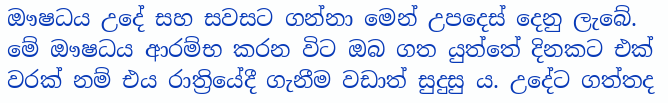ඖෂධය උදේ සහ සවසට ගන්නා මෙන් උපදෙස් දෙනු ලැබේ‍. මේ ඖෂධය ආරම්භ කරන විට ඔබ ගත යුත්තේ දිනකට එක් වරක් නම් එය රාත්‍රියේදී ගැනීම වඩාත් සුදුසු ය. උදේට ගත්තද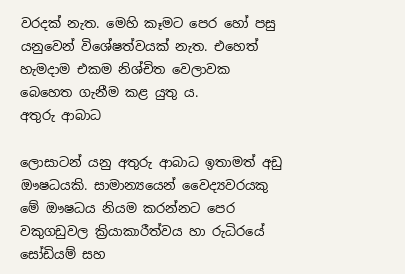වරදක් නැත. මෙහි කෑමට පෙර හෝ පසු යනුවෙන් විශේෂත්වයක් නැත. එහෙත් හැමදාම එකම නිශ්චිත වෙලාවක බෙහෙත ගැනීම කළ යුතු ය.
අතුරු ආබාධ

ලොසාටන් යනු අතුරු ආබාධ ඉතාමත් අඩු ඖෂධයකි. සාමාන්‍යයෙන් වෛද්‍යවරයකු මේ ඖෂධය නියම කරන්නට පෙර වකුගඩුවල ක්‍රියාකාරීත්වය හා රුධිරයේ සෝඩියම් සහ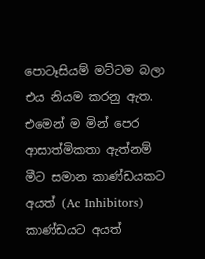පොටෑසියම් මට්ටම බලා එය නියම කරනු ඇත. එමෙන් ම මින් පෙර ආසාත්මිකතා ඇත්නම් මීට සමාන කාණ්ඩයකට අයත් (Ac Inhibitors) කාණ්ඩයට අයත්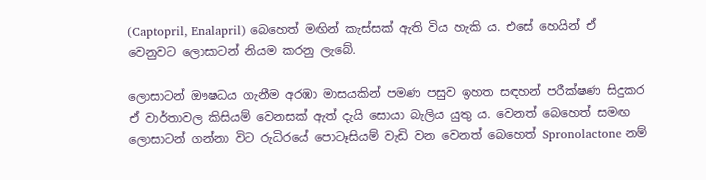(Captopril, Enalapril) බෙහෙත් මඟින් කැස්සක් ඇති විය හැකි ය. එසේ හෙයින් ඒ වෙනුවට ලොසාටන් නියම කරනු ලැබේ.

ලොසාටන් ඖෂධය ගැනීම අරඹා මාසයකින් පමණ පසුව ඉහත සඳහන් පරීක්ෂණ සිදුකර ඒ වාර්තාවල කිසියම් වෙනසක් ඇත් දැයි සොයා බැලිය යුතු ය. වෙනත් බෙහෙත් සමඟ ලොසාටන් ගන්නා විට රුධිරයේ පොටෑසියම් වැඩි වන වෙනත් බෙහෙත් Spronolactone නම්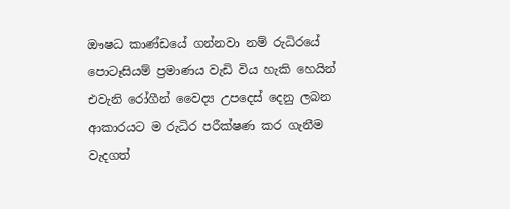ඖෂධ කාණ්ඩයේ ගන්නවා නම් රුධිරයේ පොටෑසියම් ප්‍රමාණය වැඩි විය හැකි හෙයින් එවැනි රෝගීන් වෛද්‍ය උපදෙස් දෙනු ලබන ආකාරයට ම රුධිර පරීක්ෂණ කර ගැනීම වැදගත්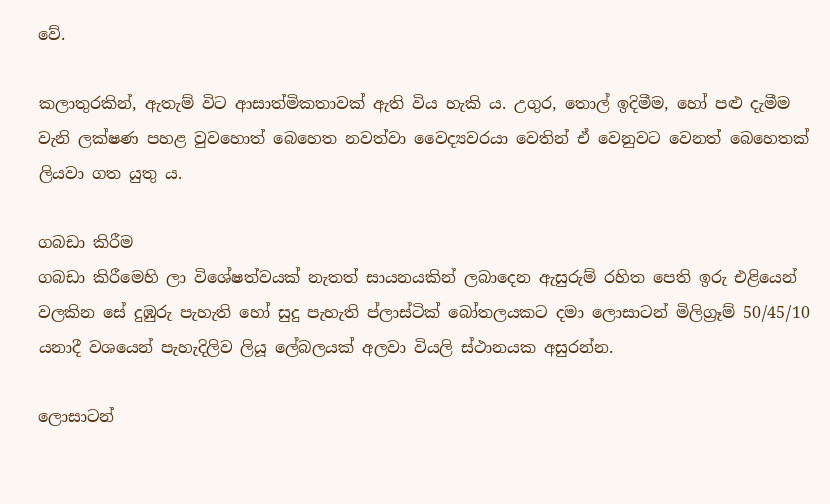වේ.

කලාතුරකින්, ඇතැම් විට ආසාත්මිකතාවක් ඇති විය හැකි ය. උගුර, තොල් ඉදිමීම, හෝ පළු දැමීම වැනි ලක්ෂණ පහළ වුවහොත් බෙහෙත නවත්වා වෛද්‍යවරයා වෙතින් ඒ වෙනුවට වෙනත් බෙහෙතක් ලියවා ගත යුතු ය.

ගබඩා කිරීම
ගබඩා කිරීමෙහි ලා විශේෂත්වයක් නැතත් සායනයකින් ලබාදෙන ඇසුරුම් රහිත පෙති ඉරු එළියෙන් වලකින සේ දුඹුරු පැහැති හෝ සුදු පැහැති ප්ලාස්ටික් බෝතලයකට දමා ලොසාටන් මිලිග්‍රෑම් 50/45/10 යනාදී වශයෙන් පැහැදිලිව ලියූ ලේබලයක් අලවා වියලි ස්ථානයක අසුරන්න.

ලොසාටන්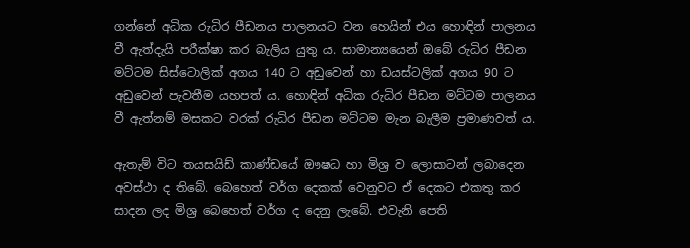ගන්නේ අධික රුධිර පීඩනය පාලනයට වන හෙයින් එය හොඳින් පාලනය වී ඇත්දැයි පරීක්ෂා කර බැලිය යුතු ය. සාමාන්‍යයෙන් ඔබේ රුධිර පීඩන මට්ටම සිස්ටොලික් අගය 140 ට අඩුවෙන් හා ඩයස්ටලික් අගය 90 ට අඩුවෙන් පැවතීම යහපත් ය. හොඳින් අධික රුධිර පීඩන මට්ටම පාලනය වී ඇත්නම් මසකට වරක් රුධිර පීඩන මට්ටම මැන බැලීම ප්‍රමාණවත් ය.

ඇතැම් විට තයසයිඩ් කාණ්ඩයේ ඖෂධ හා මිශ්‍ර ව ලොසාටන් ලබාදෙන අවස්ථා ද තිබේ. බෙහෙත් වර්ග දෙකක් වෙනුවට ඒ දෙකට එකතු කර සාදන ලද මිශ්‍ර බෙහෙත් වර්ග ද දෙනු ලැබේ. එවැනි පෙති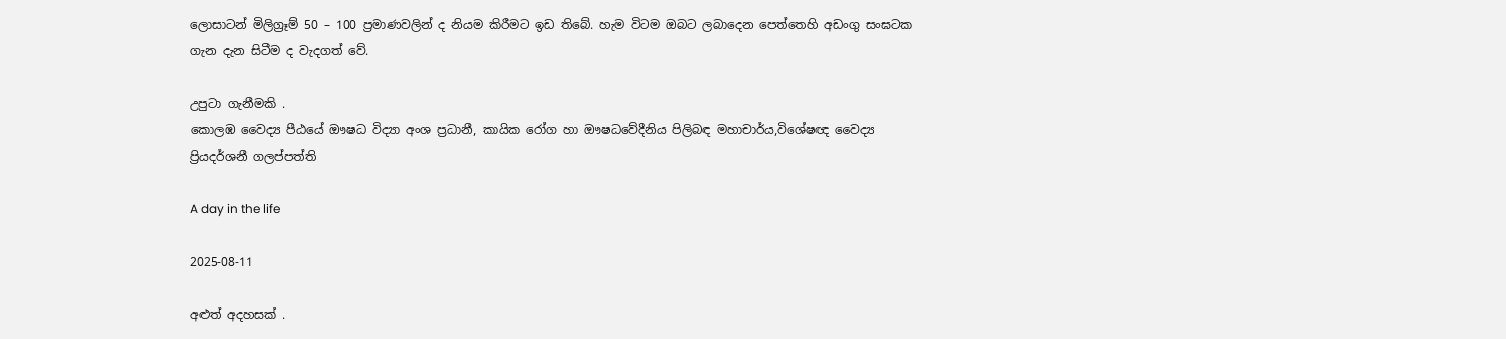ලොසාටන් මිලිග්‍රෑම් 50 – 100 ප්‍රමාණවලින් ද නියම කිරීමට ඉඩ තිබේ. හැම විටම ඔබට ලබාදෙන පෙත්තෙහි අඩංගු සංඝටක ගැන දැන සිටීම ද වැදගත් වේ.

උපුටා ගැනීමකි .
කොලඹ වෛද්‍ය පීඨයේ ඖෂධ විද්‍යා අංශ ප්‍රධානී, කායික රෝග හා ඖෂධවේදීනිය පිලිබඳ මහාචාර්ය,විශේෂඥ වෛද්‍ය
ප්‍රියදර්ශනී ගලප්පත්ති

A day in the life

2025-08-11

අළුත් අදහසක් .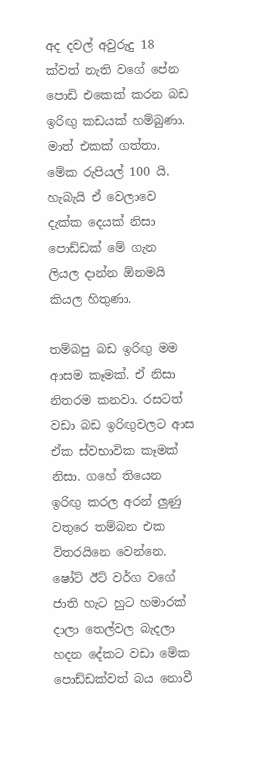අද දවල් අවුරුදු 18 ක්වත් නැති වගේ පේන පොඩි එකෙක් කරන බඩ ඉරිඟු කඩයක් හම්බුණා. මාත් එකක් ගත්තා. මේක රුපියල් 100 යි. හැබැයි එ‍් වෙලාවෙ දැක්ක දෙයක් නිසා පොඩ්ඩක් මේ ගැන ලියල දාන්න ඕනමයි කියල හිතුණා.

තම්බපු බඩ ඉරිඟු මම අ‍ාසම කෑමක්. එ‍් නිසා නිතරම කනවා. රසටත් වඩා බඩ ඉරිඟුවලට අ‍ාස එ‍්ක ස්වභාවික කෑමක් නිසා. ගහේ තියෙන ඉරිඟු කරල අරන් ලුණු වතුරෙ තම්බන එක විතරයිනෙ වෙන්නෙ. ෂෝට් ඊට් වර්ග වගේ ජාති හැට හුට හමාරක් දාලා තෙල්වල බැදලා හදන දේකට වඩා මේක පොඩ්ඩක්වත් බය නොවී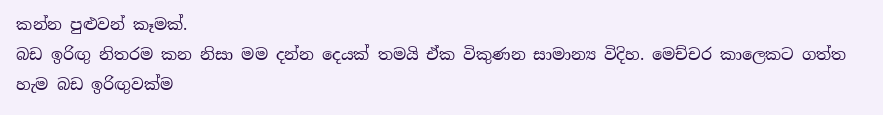කන්න පුළුවන් කෑමක්.
බඩ ඉරිඟු නිතරම කන නිසා මම දන්න දෙයක් තමයි එ‍්ක විකුණන සාමාන්‍ය විදිහ. මෙච්චර කාලෙකට ගත්ත හැම බඩ ඉරිඟුවක්ම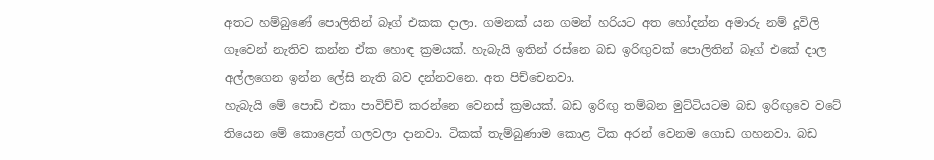අතට හම්බුණේ පොලිතින් බෑග් එකක දාලා. ගමනක් යන ගමන් හරියට අත හෝදන්න අමාරු නම් දූවිලි ගෑවෙන් නැතිව කන්න එ‍්ක හොඳ ක්‍රමයක්. හැබැයි ඉතින් රස්නෙ බඩ ඉරිඟුවක් පොලිතින් බෑග් එකේ දාල අල්ලගෙන ඉන්න ලේසි නැති බව දන්නවනෙ. අත පිච්චෙනවා.
හැබැයි මේ‍ පොඩි එකා පාවිච්චි කරන්නෙ වෙනස් ක්‍රමයක්. බඩ ඉරිඟු තම්බන මුට්ටියටම බඩ ඉරිඟුවෙ වටේ තියෙන මේ කොළෙත් ගලවලා දානවා. ටිකක් තැම්බුණාම කොළ ටික අරන් වෙනම ගොඩ ගහනවා. බඩ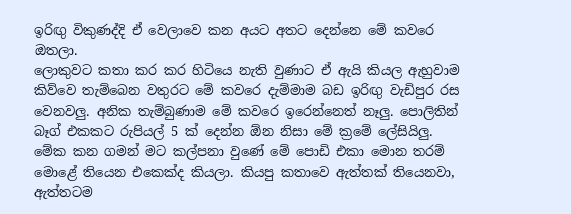ඉරිඟු විකුණද්දි එ‍් වෙලාවෙ කන අයට අතට දෙන්නෙ මේ කවරෙ ඔතලා.
ලොකුවට කතා කර කර හිටියෙ නැති වුණාට එ‍් අ‍ැයි කියල අ‍ැහුවාම කිව්වෙ තැම්බෙන වතුරට මේ කවරෙ දැම්මාම බඩ ඉරිඟු වැඩිපුර රස වෙනවලු. අනික තැම්බුණාම මේ කවරෙ ඉරෙන්නෙත් නෑලු. පොලිතින් බෑග් එකකට රුපියල් 5 ක් දෙන්න ඕන නිසා මේ ක්‍රමේ ලේසියිලු.
මේක කන ගමන් මට කල්පනා වුණේ මේ පොඩි එකා මොන තරම් මොළේ තියෙන එකෙක්ද කියලා. කියපු කතාවෙ අ‍ැත්තක් තියෙනවා, අ‍ැත්තටම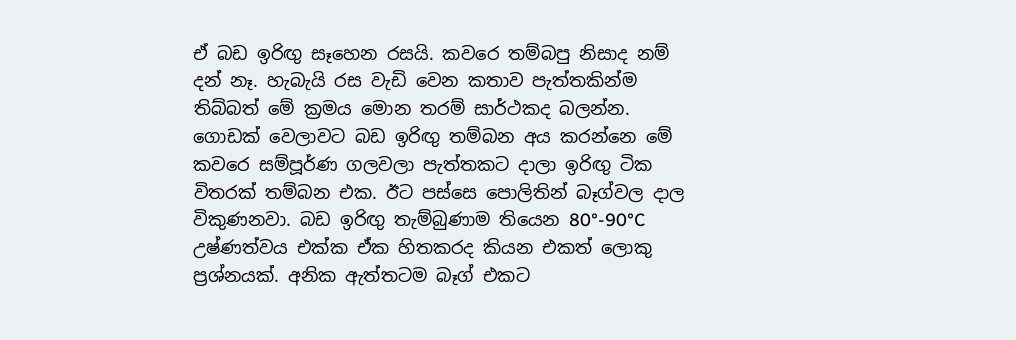එ‍් බඩ ඉරිඟු සෑහෙන රසයි. කවරෙ තම්බපු නිසාද නම් දන් නෑ. හැබැයි රස වැඩි වෙන කතාව පැත්තකින්ම තිබ්බත් මේ ක්‍රමය මොන තරම් සාර්ථකද බලන්න.
ගොඩක් වෙලාවට බඩ ඉරිඟු තම්බන අය කරන්නෙ මේ කවරෙ සම්පූර්ණ ගලවලා පැත්තකට දාලා ඉරිඟු ටික විතරක් තම්බන එක. ඊට පස්සෙ පොලිතින් බෑග්වල දාල විකුණනවා. බඩ ඉරිඟු තැම්බුණාම තියෙන 80°-90°C උෂ්ණත්වය එක්ක එ‍්ක හිතකරද කියන එකත් ලොකු ප්‍රශ්නයක්. අනික අ‍ැත්තටම බෑග් එකට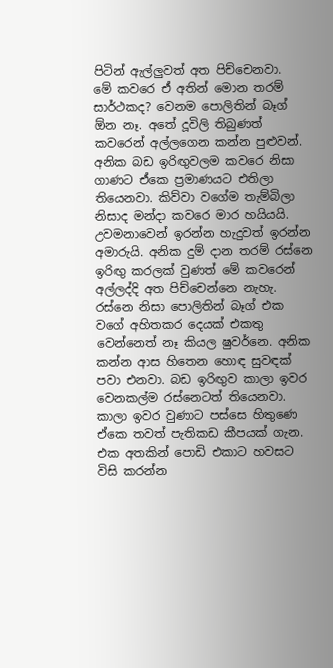පිටින් අ‍ැල්ලුවත් අත පිච්චෙනවා.
මේ කවරෙ එ‍් අතින් මොන තරම් සාර්ථකද? වෙනම පොලිතින් බෑග් ඕන නෑ. අතේ දූවිලි තිබුණත් කවරෙන් අල්ලගෙන කන්න පුළුවන්. අනික බඩ ඉරිඟුවලම කවරෙ නිසා ගාණට එ‍්කෙ ප්‍රමාණයට එතිලා තියෙනවා. කිව්වා වගේම තැම්බිලා නිසාද මන්දා කවරෙ මාර හයියයි. උවමනාවෙන් ඉරන්න හැදුවත් ඉරන්න අමාරුයි. අනික දුම් දාන තරම් රස්නෙ ඉරිඟු කරලක් වුණත් මේ කවරෙන් අල්ලද්දි අත පිච්චෙන්නෙ නැහැ. රස්නෙ නිසා පොලිතින් බෑග් එක වගේ අහිතකර දෙයක් එකතු වෙන්නෙත් නෑ කියල ෂුවර්නෙ. අනික කන්න අ‍ාස හිතෙන හොඳ සුවඳක් පවා එනවා. බඩ ඉරිඟුව කාලා ඉවර වෙනකල්ම රස්නෙටත් තියෙනවා.
කාලා ඉවර වුණාට පස්සෙ හිතුණෙ එ‍්කෙ තවත් පැතිකඩ කීපයක් ගැන. එක අතකින් පොඩි එකාට හවසට විසි කරන්න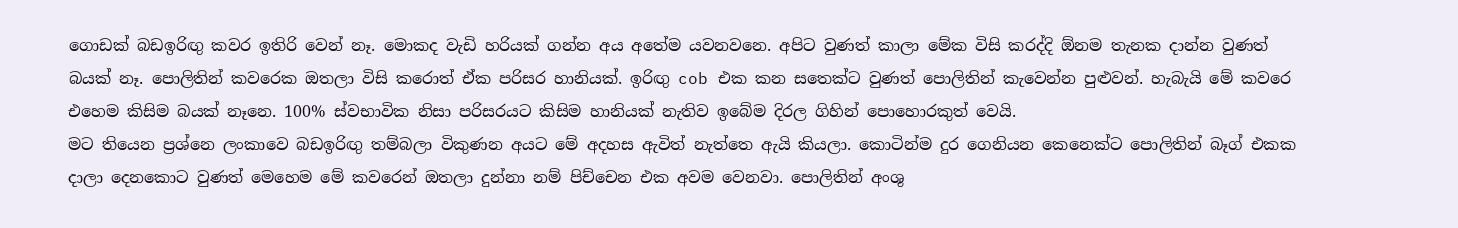ගොඩක් බඩඉරිඟු කවර ඉතිරි වෙන් නෑ. මොකද වැඩි හරියක් ගන්න අය අතේම යවනවනෙ. අපිට වුණ‍ත් කාලා මේක විසි කරද්දි ඕනම තැනක දාන්න වුණත් බයක් නෑ. පොලිතින් කවරෙක ඔතලා විසි කරොත් එ‍්ක පරිසර හානියක්. ඉරිඟු cob එක කන සතෙක්ට වුණත් පොලිතින් කැවෙන්න පුළුවන්. හැබැයි මේ කවරෙ එහෙම කිසිම බයක් නෑනෙ. 100% ස්වභාවික නිසා පරිසරයට කිසිම හානියක් නැතිව ඉබේම දිරල ගිහින් පොහොරකුත් වෙයි.
මට තියෙන ප්‍රශ්නෙ ලංකාවෙ බඩඉරිඟු තම්බලා විකුණන අයට මේ අදහස අ‍ැවිත් නැත්තෙ අ‍ැයි කියලා. කොටින්ම දුර ගෙනියන කෙනෙක්ට පොලිතින් බෑග් එකක දාලා දෙනකොට වුණත් මෙහෙම මේ කවරෙන් ඔතලා දුන්නා නම් පිච්චෙන එක අවම වෙනවා. පොලිතින් අංශු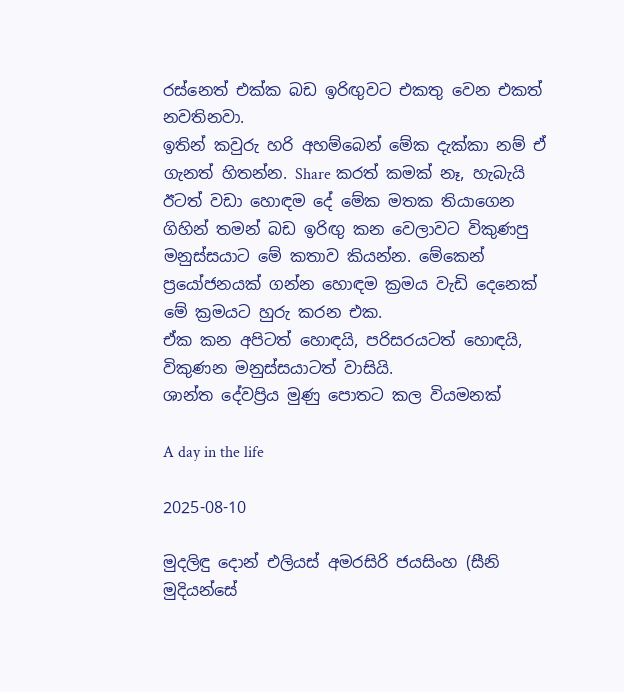රස්නෙත් එක්ක බඩ ඉරිඟුවට එකතු වෙන එකත් නවතිනවා.
ඉතින් කවුරු හරි අහම්බෙන් මේක දැක්කා නම් එ‍් ගැනත් හිතන්න. Share කරත් කමක් නෑ, හැබැයි ඊටත් වඩා හොඳම දේ මේක මතක තියාගෙන ගිහින් තමන් බඩ ඉරිඟු කන වෙලාවට විකුණපු මනුස්සයාට මේ කතාව කියන්න. මේකෙන් ප්‍රයෝජනයක් ගන්න හොඳම ක්‍රමය වැඩි දෙනෙක් මේ ක්‍රමයට හුරු කරන එක.
එ‍්ක කන අපිටත් හොඳයි, පරිසරයටත් හොඳයි, විකුණන මනුස්සයාටත් වාසියි.
ශාන්ත දේවප්‍රිය මුණු පොතට කල වියමනක්

A day in the life

2025-08-10

මුදලිඳු දොන් එලියස් අමරසිරි ජයසිංහ (සීනි මුදියන්සේ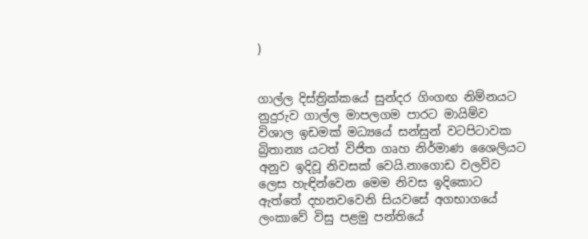)


ගාල්ල දිස්ත්‍රික්කයේ සුන්දර ගිංගඟ නිම්නයට නුදුරුව ගාල්ල මාපලගම පාරට මායිම්ව විශාල ඉඩමක් මධ්‍යයේ සන්සුන් වටපිටාවක බ්‍රිතාන්‍ය යටත් විජිත ගෘහ නිර්මාණ ශෛලියට අනුව ඉදිවූ නිවසක් වෙයි.නාගොඩ වලව්ව ලෙස හැඳින්වෙන මෙම නිවස ඉදිකොට ඇත්තේ දහනවවෙනි සියවසේ අගභාගයේ ලංකාවේ විසු පළමු පන්තියේ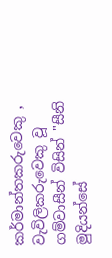කර්මාන්තකරුවෙකු , වැවිලිකරුවෙකු වූ
ගම්වාසීන් විසින් "සීනි මුදියන්සේ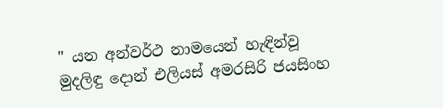" යන අන්වර්ථ නාමයෙන් හැඳින්වූ
මුදලිඳු දොන් එලියස් අමරසිරි ජයසිංහ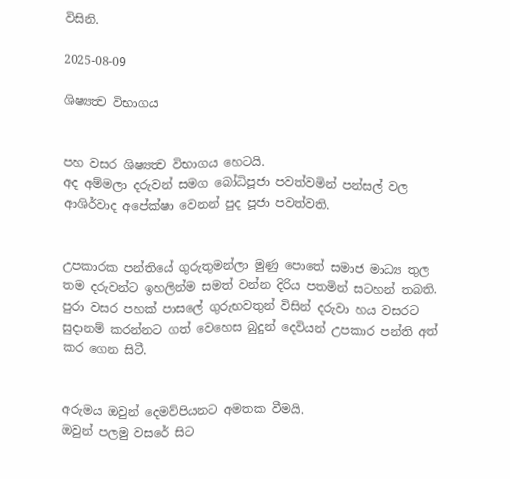විසිනි.

2025-08-09

ශිෂ්‍යත්‍ව විභාගය


පහ වසර ශිෂ්‍යත්‍ව විභාගය හෙටයි.
අද අම්මලා දරුවන් සමග බෝධිපූජා පවත්වමින් පන්සල් වල ආශිර්වාද අපේක්ෂා වෙනන් පුද පූජා පවත්වති.


උපකාරක පන්තියේ ගුරුතුමන්ලා මුණු පොතේ සමාජ මාධ්‍ය තුල තම දරුවන්ට ඉහලින්ම සමත් වන්න දිරිය පතමින් සටහන් තබති.
පුරා වසර පහක් පාසලේ ගුරුභවතුන් විසින් දරුවා හය වසරට සුදානම් කරන්නට ගත් වෙහෙස බුදුන් දෙවියන් උපකාර පන්ති අත් කර ගෙන සිටී.


අරුමය ඔවුන් දෙමව්පියනට අමතක වීමයි.
ඔවුන් පලමු වසරේ සිට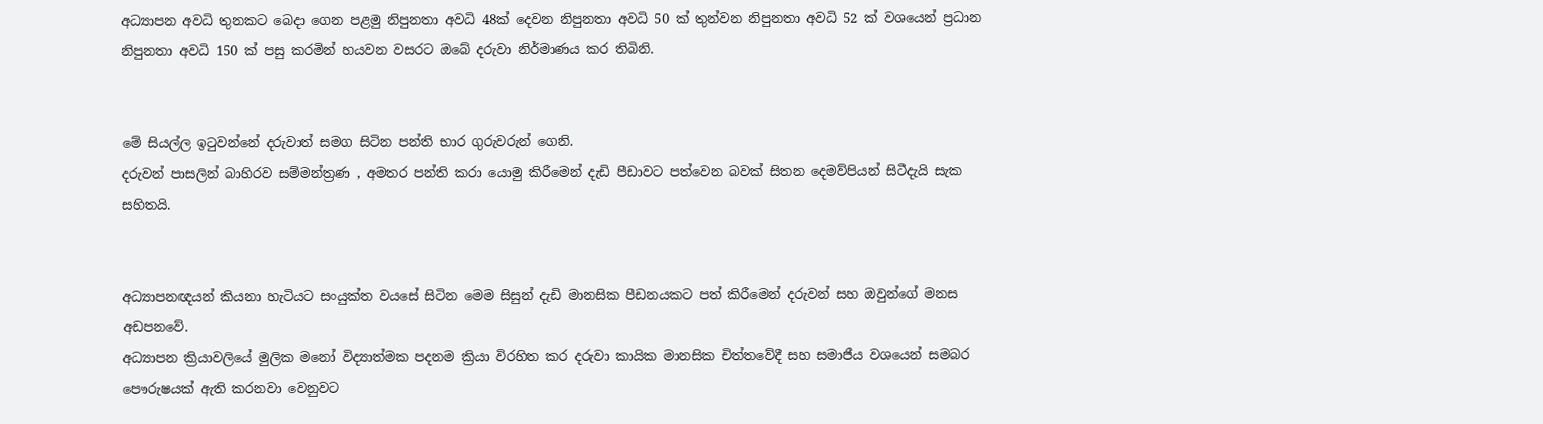අධ්‍යාපන අවධි තුනකට බෙදා ගෙන පළමු නිපුනතා අවධි 48ක් දෙවන නිපුනතා අවධි 50 ක් තුන්වන නිපුනතා අවධි 52 ක් වශයෙන් ප්‍රධාන නිපුනතා අවධි 150 ක් පසු කරමින් හයවන වසරට ඔබේ දරුවා නිර්මාණය කර තිබිනි.


මේ සියල්ල ඉටුවන්නේ දරුවාත් සමග සිටින පන්ති භාර ගුරුවරුන් ගෙනි.
දරුවන් පාසලින් බාහිරව සම්මන්ත්‍රණ , අමතර පන්ති කරා යොමු කිරීමෙන් දැඩි පීඩාවට පත්වෙන බවක් සිතන දෙමව්පියන් සිටීදැයි සැක සහිතයි.


අධ්‍යාපනඥයන් කියනා හැටියට සංයුක්ත වයසේ සිටින මෙම සිසුන් දැඩි මානසික පීඩනයකට පත් කිරීමෙන් දරුවන් සහ ඔවුන්ගේ මනස අඩපනවේ.
අධ්‍යාපන ක්‍රියාවලියේ මුලික මනෝ විද්‍යාත්මක පදනම ක්‍රියා විරහිත කර දරුවා කායික මානසික චිත්තවේදී සහ සමාජීය වශයෙන් සමබර පෞරුෂයක් ඇති කරනවා වෙනුවට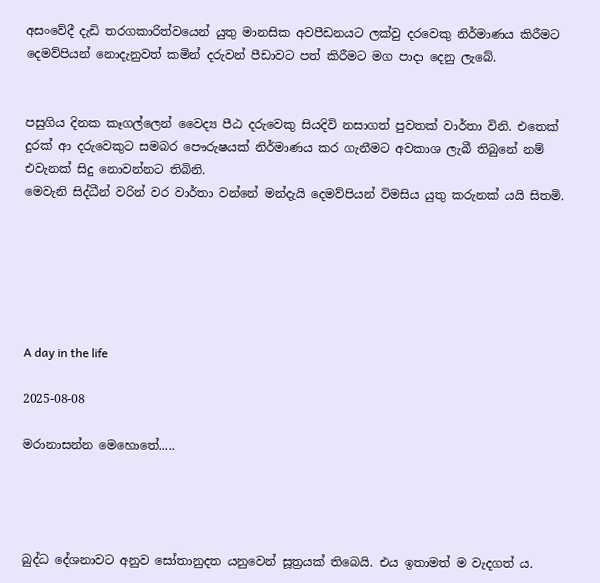අසංවේදී දැඩි තරගකාරිත්වයෙන් යුතු මානසික අවපීඩනයට ලක්වු දරවෙකු නිර්මාණය කිරීමට දෙමව්පියන් නොදැනුවත් කමින් දරුවන් පීඩාවට පත් කිරීමට මග පාදා දෙනු ලැබේ.


පසුගිය දිනක කෑගල්ලෙන් වෛද්‍ය පීඨ දරුවෙකු සියදිවි නසාගත් පුවතක් වාර්තා විනි. එතෙක් දුරක් ආ දරුවෙකුට සමබර පෞරුෂයක් නිර්මාණය කර ගැනීමට අවකාශ ලැබී තිබුනේ නම් එවැනක් සිදු නොවන්නට තිබිනි.
මෙවැනි සිද්ධීන් වරින් වර වාර්තා වන්නේ මන්දැයි දෙමව්පියන් විමසිය යුතු කරුනක් යයි සිතමි.






A day in the life

2025-08-08

මරානාසන්න මෙහොතේ.....




බුද්ධ දේශනාවට අනුව සෝතානුදත යනුවෙන් සූත්‍රයක් තිබෙයි. එය ඉතාමත් ම වැදගත් ය.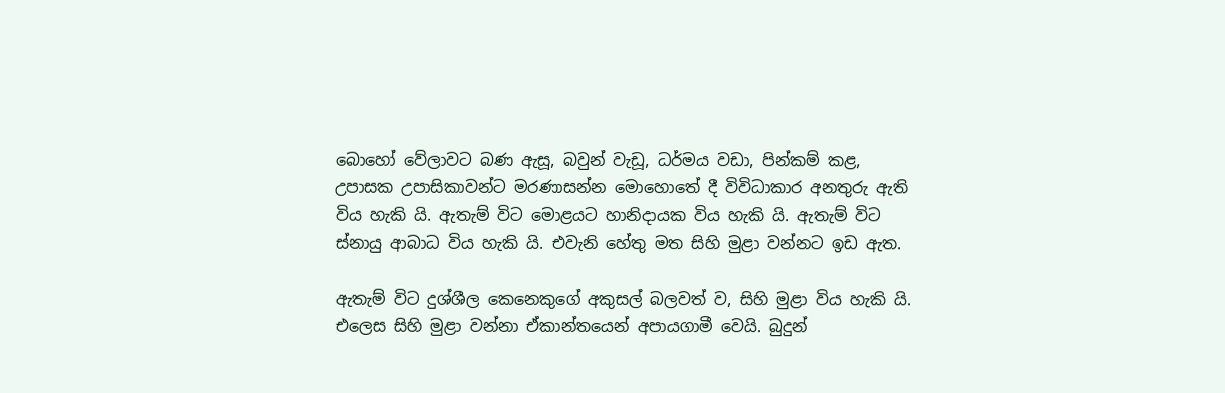බොහෝ වේලාවට බණ ඇසූ, බවුන් වැඩූ, ධර්මය වඩා, පින්කම් කළ, උපාසක උපාසිකාවන්ට මරණාසන්න මොහොතේ දී විවිධාකාර අනතුරු ඇති විය හැකි යි. ඇතැම් විට මොළයට හානිදායක විය හැකි යි. ඇතැම් විට ස්නායු ආබාධ විය හැකි යි. එවැනි හේතු මත සිහි මුළා වන්නට ඉඩ ඇත.

ඇතැම් විට දුශ්ශීල කෙනෙකුගේ අකුසල් බලවත් ව, සිහි මුළා විය හැකි යි. එලෙස සිහි මුළා වන්නා ඒකාන්තයෙන් අපායගාමී වෙයි. බුදුන්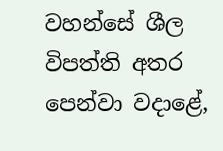වහන්සේ ශීල විපත්ති අතර පෙන්වා වදාළේ,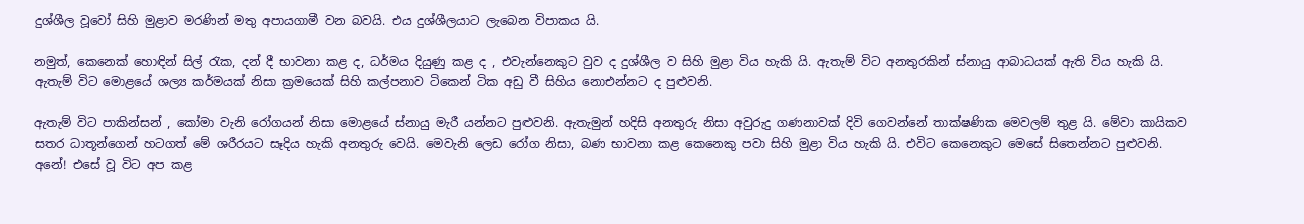දුශ්ශීල වූවෝ සිහි මුළාව මරණින් මතු අපායගාමී වන බවයි. එය දුශ්ශීලයාට ලැබෙන විපාකය යි.

නමුත්, කෙනෙක් හොඳින් සිල් රැක, දන් දී භාවනා කළ ද, ධර්මය දියුණු කළ ද , එවැන්නෙකුට වුව ද දුශ්ශීල ව සිහි මුළා විය හැකි යි. ඇතැම් විට අනතුරකින් ස්නායු ආබාධයක් ඇති විය හැකි යි. ඇතැම් විට මොළයේ ශල්‍ය කර්මයක් නිසා ක්‍රමයෙක් සිහි කල්පනාව ටිකෙන් ටික අඩු වී සිහිය නොඑන්නට ද පුළුවනි.

ඇතැම් විට පාකින්සන් , කෝමා වැනි රෝගයන් නිසා මොළයේ ස්නායු මැරී යන්නට පුළුවනි. ඇතැමුන් හදිසි අනතුරු නිසා අවුරුදු ගණනාවක් දිවි ගෙවන්නේ තාක්ෂණික මෙවලම් තුළ යි. මේවා කායිකව සතර ධාතූන්ගෙන් හටගත් මේ ශරීරයට සෑදිය හැකි අනතුරු වෙයි. මෙවැනි ලෙඩ රෝග නිසා, බණ භාවනා කළ කෙනෙකු පවා සිහි මුළා විය හැකි යි. එවිට කෙනෙකුට මෙසේ සිතෙන්නට පුළුවනි. අනේ! එසේ වූ විට අප කළ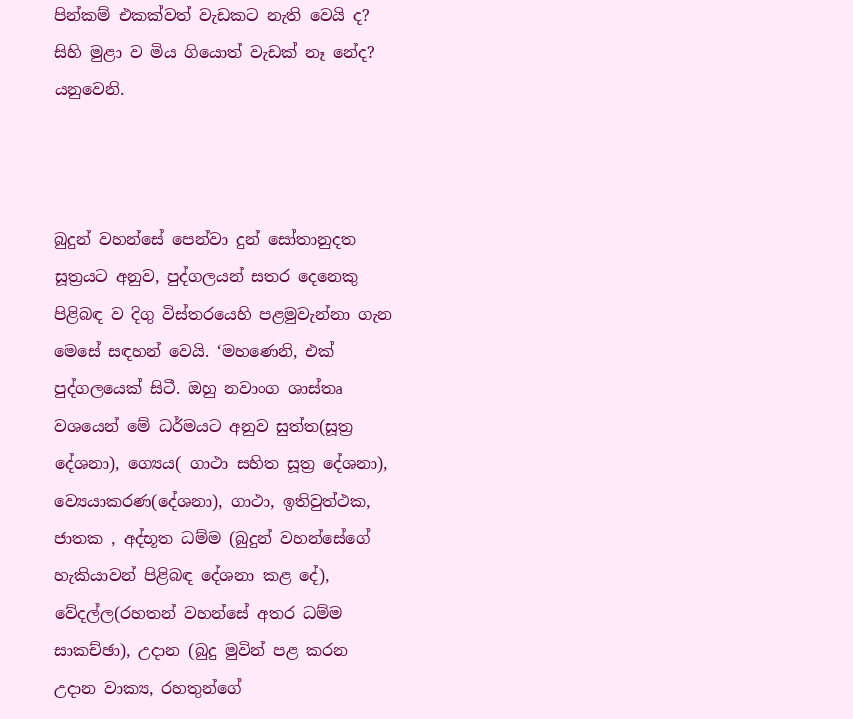පින්කම් එකක්වත් වැඩකට නැති වෙයි ද? සිහි මුළා ව මිය ගියොත් වැඩක් නෑ නේද? යනුවෙනි.



බුදුන් වහන්සේ පෙන්වා දුන් සෝතානුදත සූත්‍රයට අනුව, පුද්ගලයන් සතර දෙනෙකු පිළිබඳ ව දිගු විස්තරයෙහි පළමුවැන්නා ගැන මෙසේ සඳහන් වෙයි. ‘මහණෙනි, එක් පුද්ගලයෙක් සිටී. ඔහු නවාංග ශාස්තෘ වශයෙන් මේ ධර්මයට අනුව සුත්ත(සූත්‍ර දේශනා), ග්‍යෙය( ගාථා සහිත සූත්‍ර දේශනා), ව්‍යෙයාකරණ(දේශනා), ගාථා, ඉතිවුත්ථක, ජාතක , අද්භූත ධම්ම (බුදුන් වහන්සේගේ හැකියාවන් පිළිබඳ දේශනා කළ දේ), වේදල්ල(රහතන් වහන්සේ අතර ධම්ම සාකච්ඡා), උදාන (බුදු මුවින් පළ කරන උදාන වාක්‍ය, රහතුන්ගේ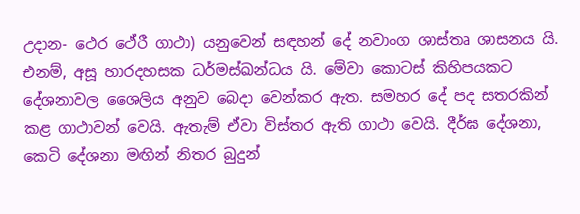උදාන- ථෙර ථේරී ගාථා) යනුවෙන් සඳහන් දේ නවාංග ශාස්තෘ ශාසනය යි. එනම්, අසූ හාරදහසක ධර්මස්ඛන්ධය යි. මේවා කොටස් කිහිපයකට දේශනාවල ශෛලිය අනුව බෙදා වෙන්කර ඇත. සමහර දේ පද සතරකින් කළ ගාථාවන් වෙයි. ඇතැම් ඒවා විස්තර ඇති ගාථා වෙයි. දීර්ඝ දේශනා, කෙටි දේශනා මඟින් නිතර බුදුන්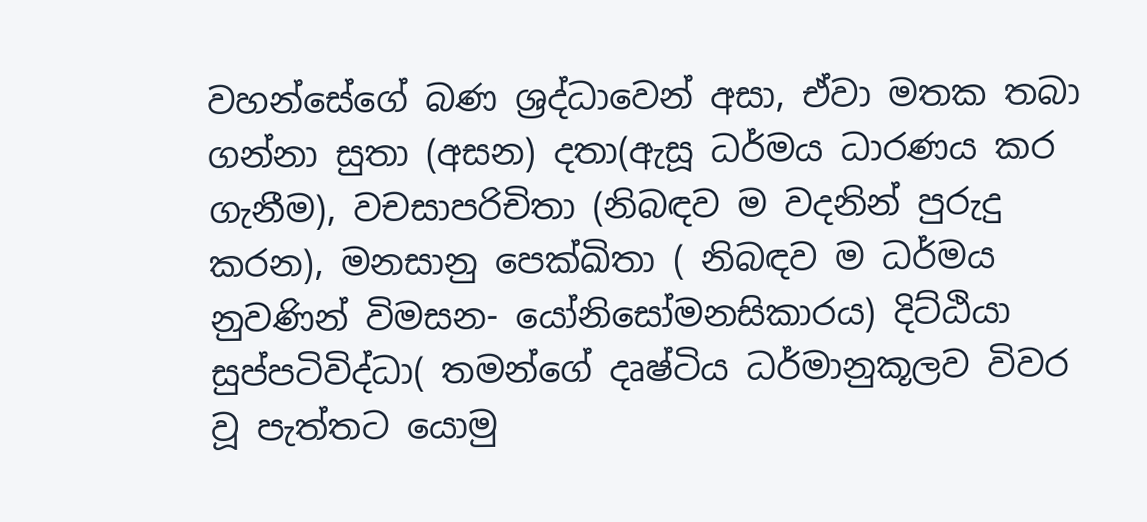වහන්සේගේ බණ ශ්‍රද්ධාවෙන් අසා, ඒවා මතක තබා ගන්නා සුතා (අසන) දතා(ඇසූ ධර්මය ධාරණය කර ගැනීම), වචසාපරිචිතා (නිබඳව ම වදනින් පුරුදු කරන), මනසානු පෙක්ඛිතා ( නිබඳව ම ධර්මය නුවණින් විමසන- යෝනිසෝමනසිකාරය) දිට්ඨියා සුප්පටිවිද්ධා( තමන්ගේ දෘෂ්ටිය ධර්මානුකූලව විවර වූ පැත්තට යොමු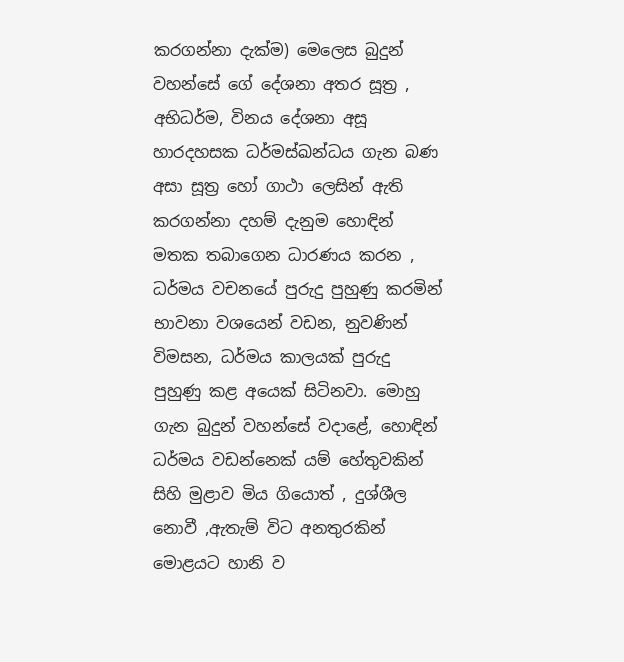කරගන්නා දැක්ම) මෙලෙස බුදුන් වහන්සේ ගේ දේශනා අතර සූත්‍ර , අභිධර්ම, විනය දේශනා අසූ හාරදහසක ධර්මස්ඛන්ධය ගැන බණ අසා සූත්‍ර හෝ ගාථා ලෙසින් ඇති කරගන්නා දහම් දැනුම හොඳින් මතක තබාගෙන ධාරණය කරන , ධර්මය වචනයේ පුරුදු පුහුණු කරමින් භාවනා වශයෙන් වඩන, නුවණින් විමසන, ධර්මය කාලයක් පුරුදු පුහුණු කළ අයෙක් සිටිනවා. මොහු ගැන බුදුන් වහන්සේ වදාළේ, හොඳින් ධර්මය වඩන්නෙක් යම් හේතුවකින් සිහි මුළාව මිය ගියොත් , දුශ්ශීල නොවී ,ඇතැම් විට අනතුරකින් මොළයට හානි ව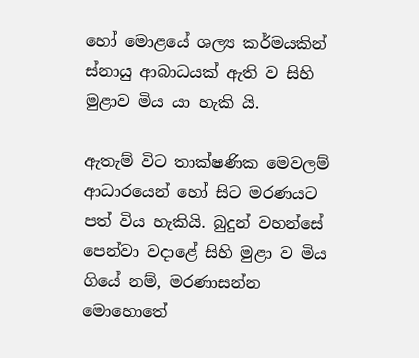හෝ මොළයේ ශල්‍ය කර්මයකින් ස්නායු ආබාධයක් ඇති ව සිහි මුළාව මිය යා හැකි යි.

ඇතැම් විට තාක්ෂණික මෙවලම් ආධාරයෙන් හෝ සිට මරණයට පත් විය හැකියි. බුදුන් වහන්සේ පෙන්වා වදාළේ සිහි මුළා ව මිය ගියේ නම්, මරණාසන්න මොහොතේ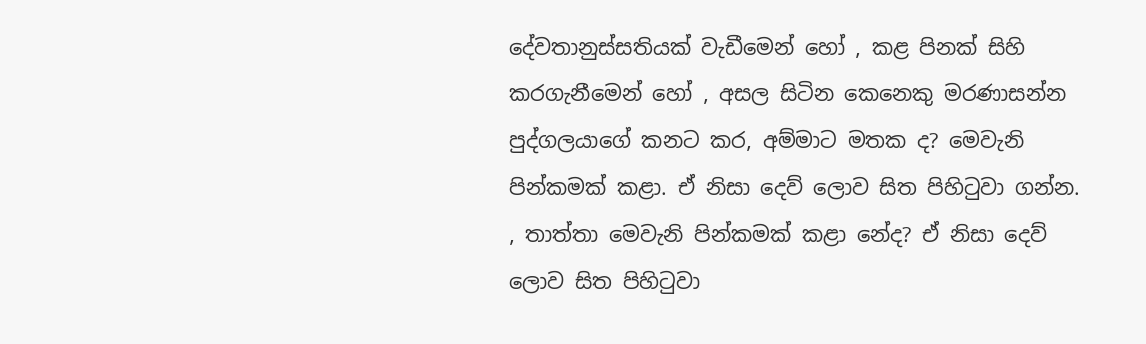දේවතානුස්සතියක් වැඩීමෙන් හෝ , කළ පිනක් සිහි කරගැනීමෙන් හෝ , අසල සිටින කෙනෙකු මරණාසන්න පුද්ගලයාගේ කනට කර, අම්මාට මතක ද? මෙවැනි පින්කමක් කළා. ඒ නිසා දෙව් ලොව සිත පිහිටුවා ගන්න. , තාත්තා මෙවැනි පින්කමක් කළා නේද? ඒ නිසා දෙව් ලොව සිත පිහිටුවා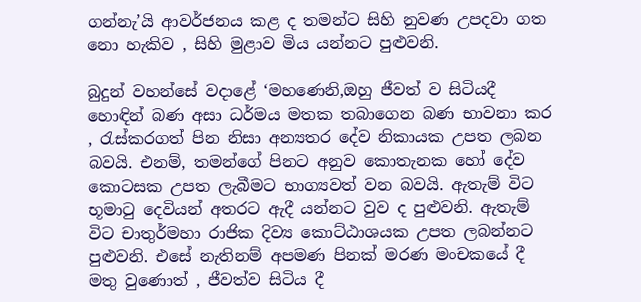ගන්නැ’යි ආවර්ජනය කළ ද තමන්ට සිහි නුවණ උපදවා ගත නො හැකිව , සිහි මුළාව මිය යන්නට පුළුවනි.

බුදුන් වහන්සේ වදාළේ ‘මහණෙනි,ඔහු ජීවත් ව සිටියදී හොඳින් බණ අසා ධර්මය මතක තබාගෙන බණ භාවනා කර , රැස්කරගත් පින නිසා අන්‍යතර දේව නිකායක උපත ලබන බවයි. එනම්, තමන්ගේ පිනට අනුව කොතැනක හෝ දේව කොටසක උපත ලැබීමට භාග්‍යවත් වන බවයි. ඇතැම් විට භූමාටු දෙවියන් අතරට ඇදී යන්නට වුව ද පුළුවනි. ඇතැම් විට චාතුර්මහා රාජික දිව්‍ය කොට්ඨාශයක උපත ලබන්නට පුළුවනි. එසේ නැතිනම් අපමණ පිනක් මරණ මංචකයේ දී මතු වුණොත් , ජීවත්ව සිටිය දී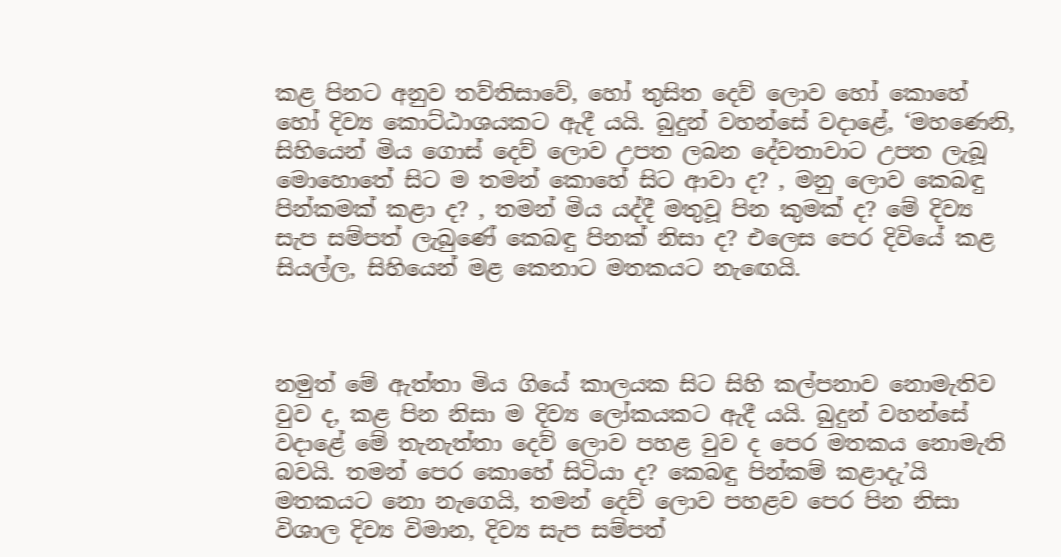කළ පිනට අනුව තව්තිසාවේ, හෝ තුසිත දෙව් ලොව හෝ කොහේ හෝ දිව්‍ය කොට්ඨාශයකට ඇදී යයි. බුදුන් වහන්සේ වදාළේ, ‘මහණෙනි, සිහියෙන් මිය ගොස් දෙව් ලොව උපත ලබන දේවතාවාට උපත ලැබූ මොහොතේ සිට ම තමන් කොහේ සිට ආවා ද? , මනු ලොව කෙබඳු පින්කමක් කළා ද? , තමන් මිය යද්දී මතුවූ පින කුමක් ද? මේ දිව්‍ය සැප සම්පත් ලැබුණේ කෙබඳු පිනක් නිසා ද? එලෙස පෙර දිවියේ කළ සියල්ල, සිහියෙන් මළ කෙනාට මතකයට නැඟෙයි.



නමුත් මේ ඇත්තා මිය ගියේ කාලයක සිට සිහි කල්පනාව නොමැතිව වුව ද, කළ පින නිසා ම දිව්‍ය ලෝකයකට ඇදී යයි. බුදුන් වහන්සේ වදාළේ මේ තැනැත්තා දෙව් ලොව පහළ වුව ද පෙර මතකය නොමැති බවයි. තමන් පෙර කොහේ සිටියා ද? කෙබඳු පින්කම් කළාදැ’යි මතකයට නො නැගෙයි, තමන් දෙව් ලොව පහළව පෙර පින නිසා විශාල දිව්‍ය විමාන, දිව්‍ය සැප සම්පත්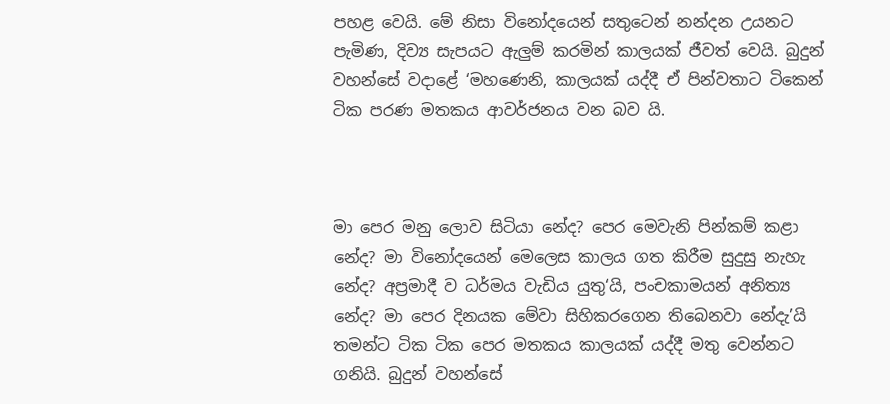පහළ වෙයි. මේ නිසා විනෝදයෙන් සතුටෙන් නන්දන උයනට පැමිණ, දිව්‍ය සැපයට ඇලුම් කරමින් කාලයක් ජීවත් වෙයි. බුදුන් වහන්සේ වදාළේ ‘මහණෙනි, කාලයක් යද්දී ඒ පින්වතාට ටිකෙන් ටික පරණ මතකය ආවර්ජනය වන බව යි.



මා පෙර මනු ලොව සිටියා නේද? පෙර මෙවැනි පින්කම් කළා නේද? මා විනෝදයෙන් මෙලෙස කාලය ගත කිරීම සුදුසු නැහැ නේද? අප්‍රමාදී ව ධර්මය වැඩිය යුතු‘යි, පංචකාමයන් අනිත්‍ය නේද? මා පෙර දිනයක මේවා සිහිකරගෙන තිබෙනවා නේදැ’යි තමන්ට ටික ටික පෙර මතකය කාලයක් යද්දී මතු වෙන්නට ගනියි. බුදුන් වහන්සේ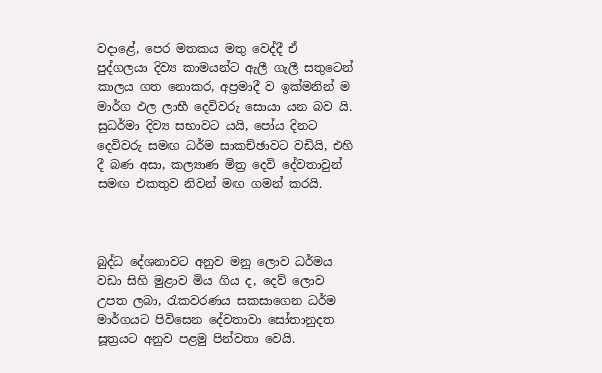වදාළේ, පෙර මතකය මතු වෙද්දී ඒ පුද්ගලයා දිව්‍ය කාමයන්ට ඇලී ගැලී සතුටෙන් කාලය ගත නොකර, අප්‍රමාදී ව ඉක්මනින් ම මාර්ග ඵල ලාභී දෙවිවරු සොයා යන බව යි. සුධර්මා දිව්‍ය සභාවට යයි, පෝය දිනට දෙවිවරු සමඟ ධර්ම සාකච්ඡාවට වඩියි, එහි දී බණ අසා, කල්‍යාණ මිත්‍ර දෙවි දේවතාවුන් සමඟ එකතුව නිවන් මඟ ගමන් කරයි.



බුද්ධ දේශනාවට අනුව මනු ලොව ධර්මය වඩා සිහි මුළාව මිය ගිය ද, දෙව් ලොව උපත ලබා, රැකවරණය සකසාගෙන ධර්ම මාර්ගයට පිවිසෙන දේවතාවා සෝතානුදත සූත්‍රයට අනුව පළමු පින්වතා වෙයි.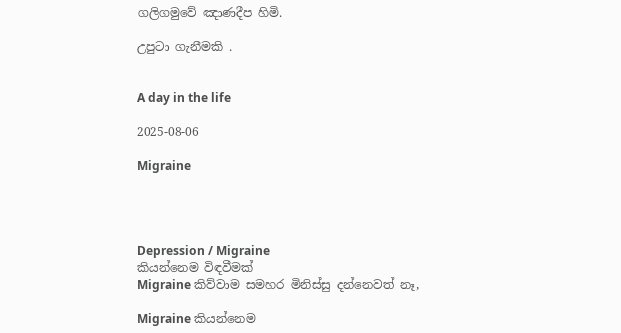ගලිගමුවේ ඤාණදීප හිමි.

උපුටා ගැනීමකි .


A day in the life

2025-08-06

Migraine




Depression / Migraine
කියන්නෙම විඳවීමක්
Migraine කිව්වාම සමහර මිනිස්සු දන්නෙවත් නෑ,

Migraine කියන්නෙම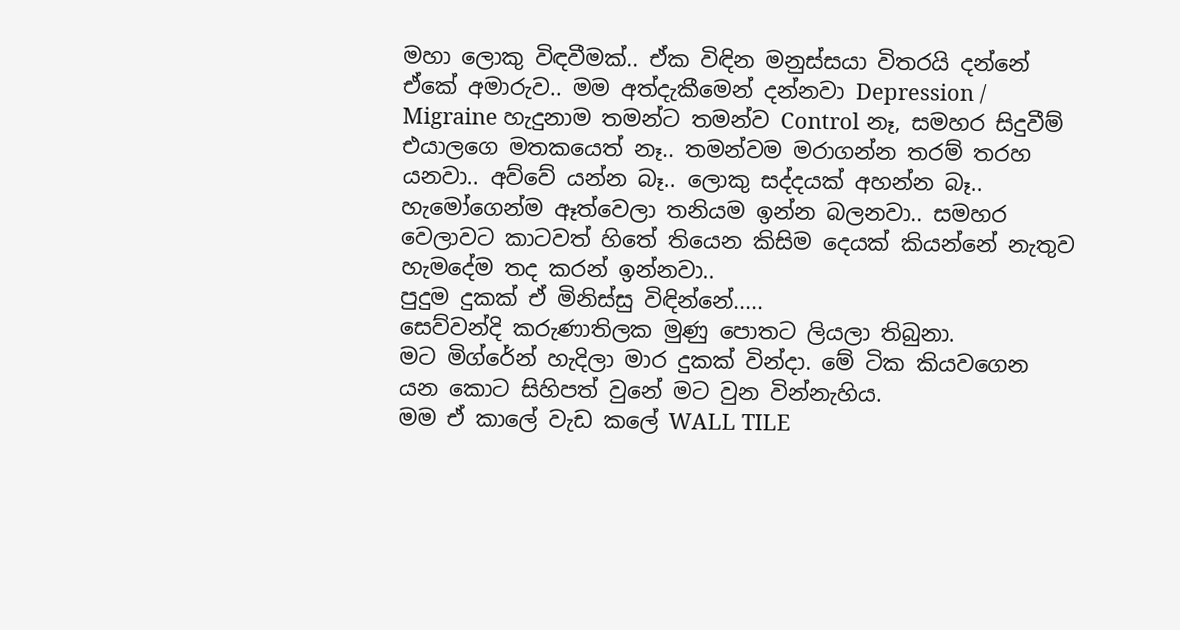මහා ලොකු විඳවීමක්.. ඒක විඳින මනුස්සයා විතරයි දන්නේ ඒකේ අමාරුව.. මම අත්දැකීමෙන් දන්නවා Depression / Migraine හැදුනාම තමන්ට තමන්ව Control නෑ, සමහර සිදුවීම් එයාලගෙ මතකයෙත් නෑ.. තමන්වම මරාගන්න තරම් තරහ යනවා.. අව්වේ යන්න බෑ.. ලොකු සද්දයක් අහන්න බෑ.. හැමෝගෙන්ම ඈත්වෙලා තනියම ඉන්න බලනවා.. සමහර වෙලාවට කාටවත් හිතේ තියෙන කිසිම දෙයක් කියන්නේ නැතුව හැමදේම තද කරන් ඉන්නවා..
පුදුම දුකක් ඒ මිනිස්සු විඳින්නේ.....
සෙව්වන්දි කරුණාතිලක මුණු පොතට ලියලා තිබුනා.
මට මිග්රේන් හැදිලා මාර දුකක් වින්දා. මේ ටික කියවගෙන යන කොට සිහිපත් වුනේ මට වුන වින්නැහිය.
මම ඒ කාලේ වැඩ කලේ WALL TILE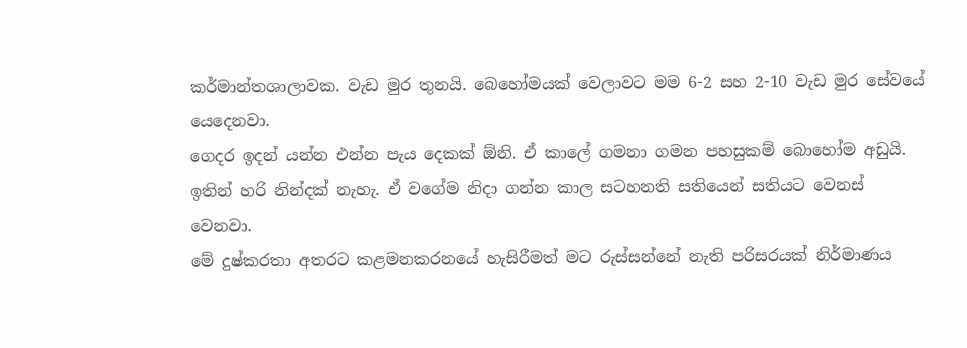කර්මාන්තශාලාවක. වැඩ මුර තුනයි. බෙහෝමයක් වෙලාවට මම 6-2 සහ 2-10 වැඩ මුර සේවයේ යෙදෙනවා.
ගෙදර ඉදන් යන්න එන්න පැය දෙකක් ඕනි. ඒ කාලේ ගමනා ගමන පහසුකම් බොහෝම අඩුයි. ඉතින් හරි නින්දක් නැහැ. ඒ වගේම නිදා ගන්න කාල සටහනති සතියෙන් සතියට වෙනස් වෙනවා.
මේ දුෂ්කරතා අතරට කළමනකරනයේ හැසිරීමත් මට රුස්සන්නේ නැති පරිසරයක් නිර්මාණය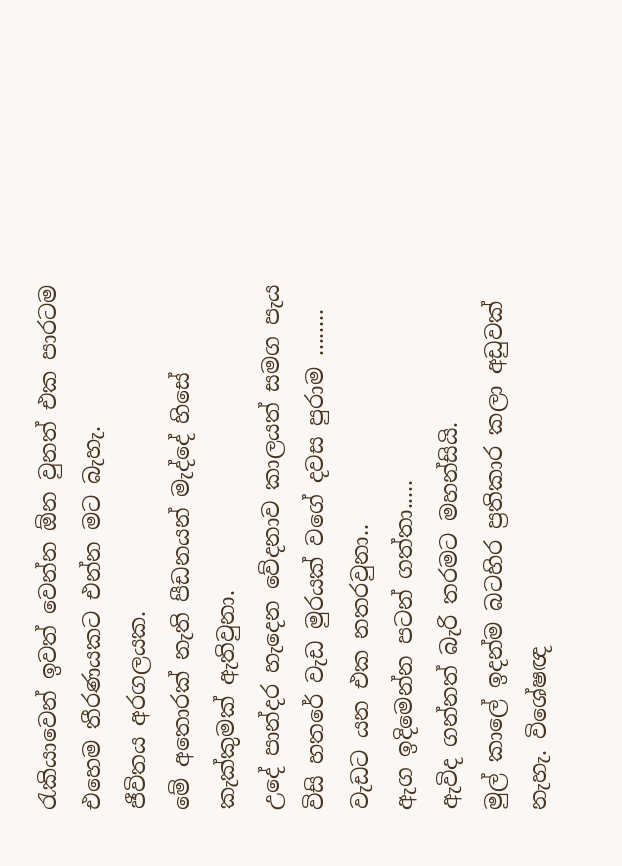රැකියාවෙන් ඉවත් වෙන්න ඕන වුනත් එක පාරටම එහෙම තීරණයකට එන්න මට බැහැ.
ජීවිතය අරගලයක.
මේ අතොරක් නැති පීඩනයන් මැද්දේ හිසේ කැක්කුමක් ඇතිවුනා.
උදේ පාන්දර හැදෙන වේදනාව කාලයත් සමග පැය විසි හතරේ වැඩ මුරයක් වගේ දවස පුරාම ........
වැඩට යන එක නතරවුනා..
ඇග ඉදිමෙන්න පටන් ගත්තා.....
ඇවිද ගන්නත් බැරි තරමට මහන්සියි.
මුල් කාලේ ඉදන්ම බටහිර ප්‍රතිකාර කලා අඩුවක් නැහැ. විශේෂඥ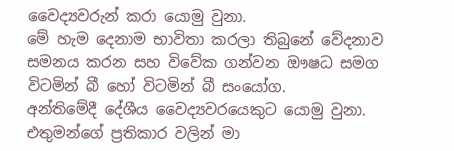වෛද්‍යවරුන් කරා යොමු වුනා.
මේ හැම දෙනාම භාවිතා කරලා තිබුනේ වේදනාව සමනය කරන සහ විවේක ගන්වන ඖෂධ සමග විටමින් බී හෝ විටමින් බී සංයෝග.
අන්තිමේදී දේශීය වෛද්‍යවරයෙකුට යොමු වුනා.
එතුමන්ගේ ප්‍රතිකාර වලින් මා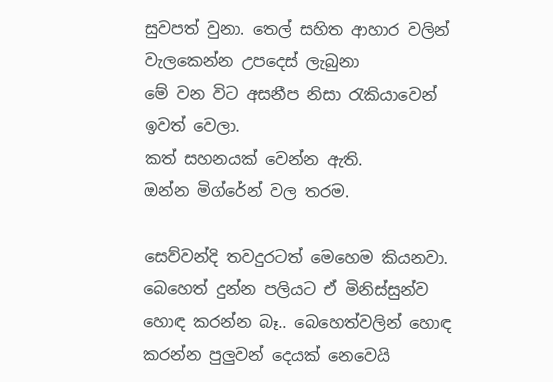සුවපත් වුනා. තෙල් සහිත ආහාර වලින් වැලකෙන්න උපදෙස් ලැබුනා
මේ වන විට අසනීප නිසා රැකියාවෙන් ඉවත් වෙලා‍.
කත් සහනයක් වෙන්න ඇති.
ඔන්න මිග්රේන් වල තරම.

සෙව්වන්දි තවදුරටත් මෙහෙම කියනවා.
බෙහෙත් දුන්න පලියට ඒ මිනිස්සුන්ව හොඳ කරන්න බෑ.. බෙහෙත්වලින් හොඳ කරන්න පුලුවන් දෙයක් නෙවෙයි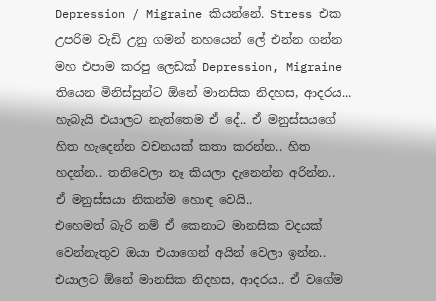Depression / Migraine කියන්නේ. Stress එක උපරිම වැඩි උනු ගමන් නහයෙන් ලේ එන්න ගන්න මහ එපාම කරපු ලෙඩක් Depression, Migraine තියෙන මිනිස්සුන්ට ඕනේ මානසික නිදහස, ආදරය... හැබැයි එයාලට නැත්තෙම ඒ දේ.. ඒ මනුස්සයගේ හිත හැදෙන්න වචනයක් කතා කරන්න.. හිත හදන්න.. තනිවෙලා නෑ කියලා දැනෙන්න අරින්න..
ඒ මනුස්සයා නිකන්ම හොඳ වෙයි..
එහෙමත් බැරි නම් ඒ කෙනාට මානසික වදයක් වෙන්නැතුව ඔයා එයාගෙන් අයින් වෙලා ඉන්න..
එයාලට ඕනේ මානසික නිදහස, ආදරය.. ඒ වගේම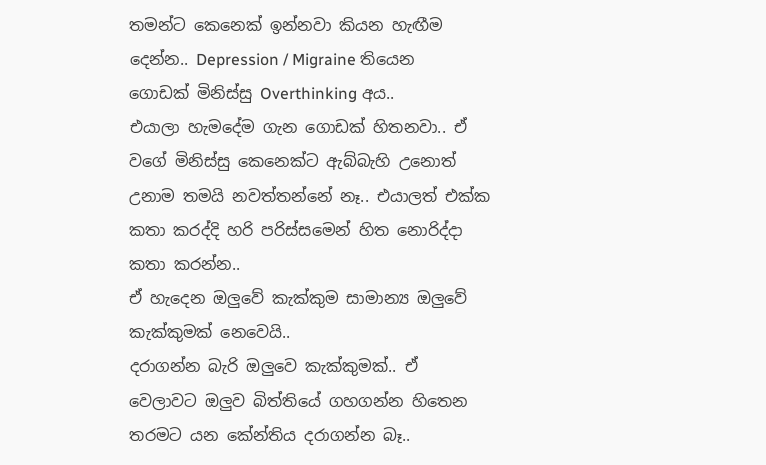තමන්ට කෙනෙක් ඉන්නවා කියන හැඟීම දෙන්න.. Depression / Migraine තියෙන ගොඩක් මිනිස්සු Overthinking අය..
එයාලා හැමදේම ගැන ගොඩක් හිතනවා.. ඒ වගේ මිනිස්සු කෙනෙක්ට ඇබ්බැහි උනොත් උනාම තමයි නවත්තන්නේ නෑ.. එයාලත් එක්ක කතා කරද්දි හරි පරිස්සමෙන් හිත නොරිද්දා කතා කරන්න..
ඒ හැදෙන ඔලුවේ කැක්කුම සාමාන්‍ය ඔලුවේ කැක්කුමක් නෙවෙයි..
දරාගන්න බැරි ඔලුවෙ කැක්කුමක්.. ඒ වෙලාවට ඔලුව බිත්තියේ ගහගන්න හිතෙන තරමට යන කේන්තිය දරාගන්න බෑ..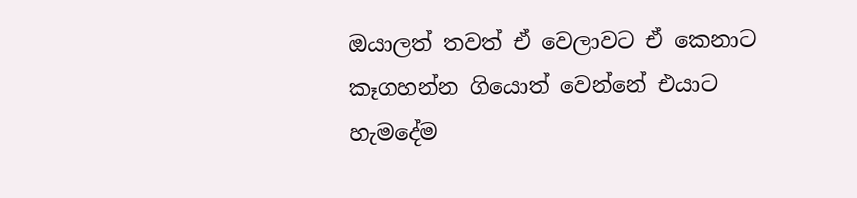ඔයාලත් තවත් ඒ වෙලාවට ඒ කෙනාට කෑගහන්න ගියොත් වෙන්නේ එයාට හැමදේම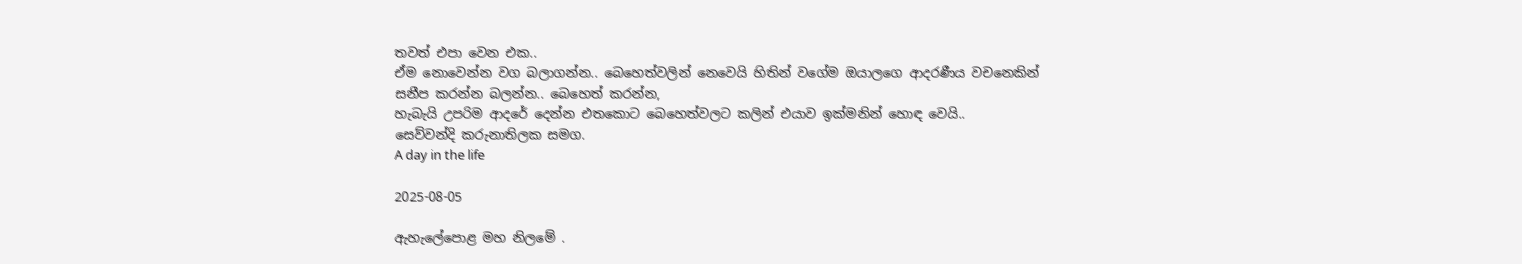තවත් එපා වෙන එක..
ඒම නොවෙන්න වග බලාගන්න.. බෙහෙත්වලින් නෙවෙයි හිතින් වගේම ඔයාලගෙ ආදරණීය වචනෙකින් සනීප කරන්න බලන්න.. බෙහෙත් කරන්න,
හැබැයි උපරිම ආදරේ දෙන්න එතකොට බෙහෙත්වලට කලින් එයාව ඉක්මනින් හොඳ වෙයි..
සෙව්වන්දි කරුනාතිලක සමග.
A day in the life

2025-08-05

ඇහැලේපොළ මහ නිලමේ .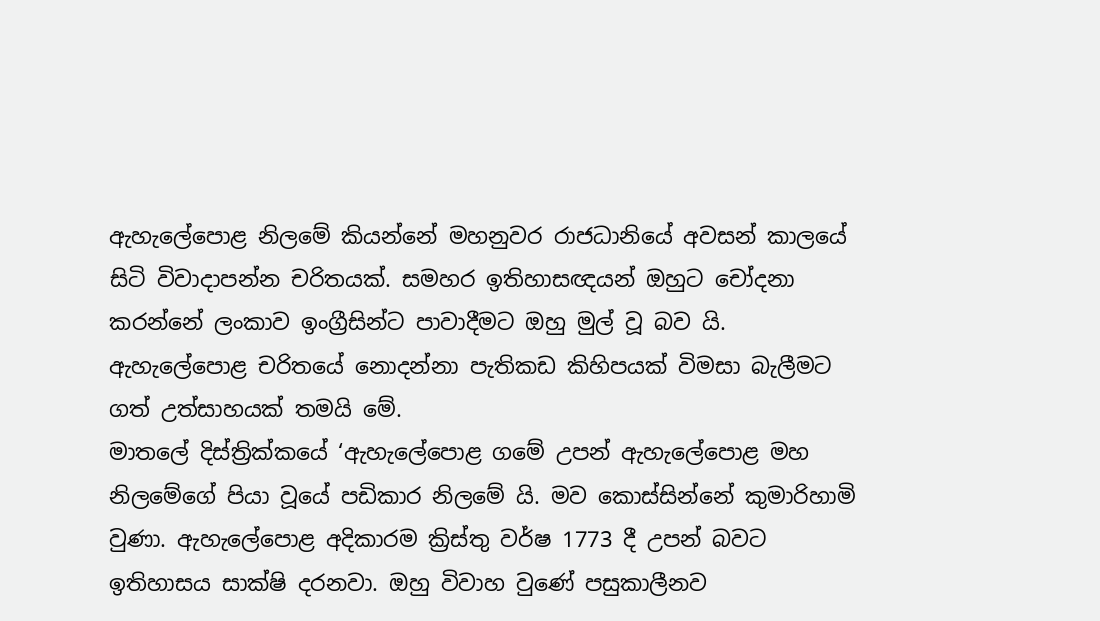ඇහැලේපොළ නිලමේ කියන්නේ මහනුවර රාජධානියේ අවසන් කාලයේ සිටි විවාදාපන්න චරිතයක්. සමහර ඉතිහාසඥයන් ඔහුට චෝදනා කරන්නේ ලංකාව ඉංග්‍රීසින්ට පාවාදීමට ඔහු මුල් වූ බව යි. ඇහැලේපොළ චරිතයේ නොදන්නා පැතිකඩ කිහිපයක් විමසා බැලීමට ගත් උත්සාහයක් තමයි මේ.
මාතලේ දිස්ත්‍රික්කයේ ‘ඇහැලේපොළ ගමේ උපන් ඇහැලේපොළ මහ නිලමේගේ පියා වූයේ පඩිකාර නිලමේ යි. මව කොස්සින්නේ කුමාරිහාමි වුණා. ඇහැලේපොළ අදිකාරම ක්‍රිස්තු වර්ෂ 1773 දී උපන් බවට ඉතිහාසය සාක්ෂි දරනවා. ඔහු විවාහ වුණේ පසුකාලීනව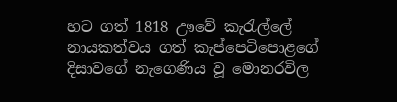හට ගත් 1818 ඌවේ කැරැල්ලේ නායකත්වය ගත් කැප්පෙටිපොළගේ දිසාවගේ නැගෙණිය වූ මොනරවිල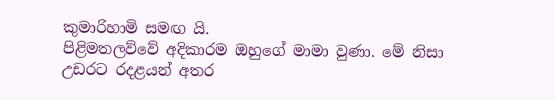කුමාරිහාමි සමඟ යි.
පිළිමතලව්වේ අදිකාරම ඔහුගේ මාමා වුණා. මේ නිසා උඩරට රදළයන් අතර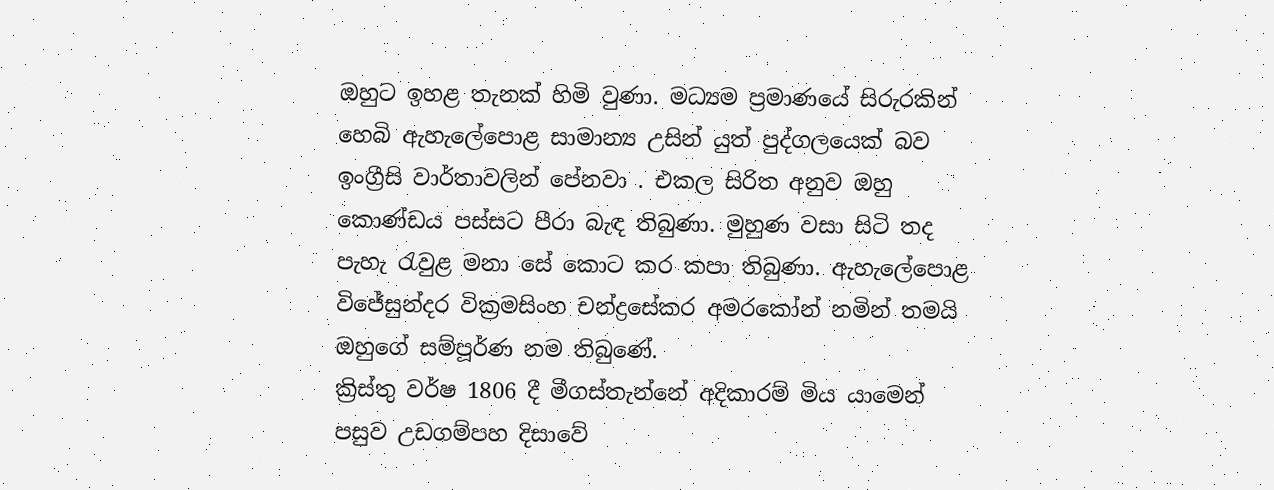ඔහුට ඉහළ තැනක් හිමි වුණා. මධ්‍යම ප්‍රමාණයේ සිරුරකින් හෙබි ඇහැලේපොළ සාමාන්‍ය උසින් යුත් පුද්ගලයෙක් බව ඉංග්‍රීසි වාර්තාවලින් පේනවා . එකල සිරිත අනුව ඔහු කොණ්ඩය පස්සට පීරා බැඳ තිබුණා. මුහුණ වසා සිටි තද පැහැ රැවුළ මනා සේ කොට කර කපා තිබුණා. ඇහැලේපොළ විජේසුන්දර වික්‍රමසිංහ චන්ද්‍රසේකර අමරකෝන් නමින් තමයි ඔහුගේ සම්පූර්ණ නම තිබුණේ.
ක්‍රිස්තු වර්ෂ 1806 දී මීගස්තැන්නේ අදිකාරම් මිය යාමෙන් පසුව උඩගම්පහ දිසාවේ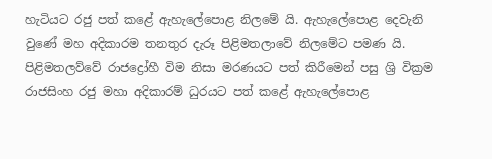හැටියට රජු පත් කළේ ඇහැලේපොළ නිලමේ යි. ඇහැලේපොළ දෙවැනි වුණේ මහ අදිකාරම තනතුර දැරූ පිළිමතලාවේ නිලමේට පමණ යි. පිළිමතලව්වේ රාජද්‍රෝහී විම නිසා මරණයට පත් කිරීමෙන් පසු ශ්‍රි වික්‍රම රාජසිංහ රජු මහා අදිකාරම් ධුරයට පත් කළේ ඇහැලේපොළ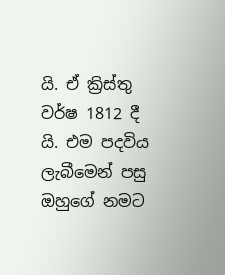යි. ඒ ක්‍රිස්තු වර්ෂ 1812 දී යි. එම පදවිය ලැබීමෙන් පසු ඔහුගේ නමට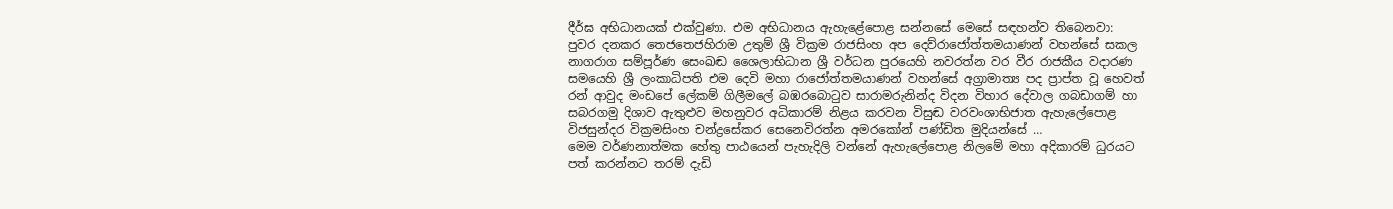දීර්ඝ අභිධානයක් එක්වුණා. එම අභිධානය ඇහැළේපොළ සන්නසේ මෙසේ සඳහන්ව තිබෙනවා:
පුවර දනකර තෙජතෙජහිරාම උතුම් ශ්‍රී වික්‍රම රාජසිංහ අප දෙව්රාජෝත්තමයාණන් වහන්සේ සකල නාගරාග සම්පූර්ණ සෙංඛඬ ශෛලාභිධාන ශ්‍රී වර්ධන පුරයෙහි නවරත්න වර වීර රාජකීය වදාරණ සමයෙහි ශ්‍රී ලංකාධිපති එම දෙවි මහා රාජෝත්තමයාණන් වහන්සේ අග්‍රාමාත්‍ය පද ප්‍රාප්ත වූ හෙවත් රන් ආවුද මංඩපේ ලේකම් ගිලීමලේ බඹරබොටුව සාරාමරුනින්ද විද‌න විහාර දේවාල ගබඩාගම් හා සබරගමු දිශාව ඇතුළුව මහනුවර අධිකාරම් නිළය කරවන විසුඬ වරවංශාභිජාත ඇහැලේපොළ විජසුන්දර වික්‍රමසිංහ චන්ද්‍රසේකර සෙනෙවිරත්න අමරකෝන් පණ්ඩිත මුදියන්සේ …
මෙම වර්ණනාත්මක හේතු පාඨයෙන් පැහැදිලි වන්නේ ඇහැලේපොළ නිලමේ මහා අදිකාරම් ධුරයට පත් කරන්නට තරම් දැඩි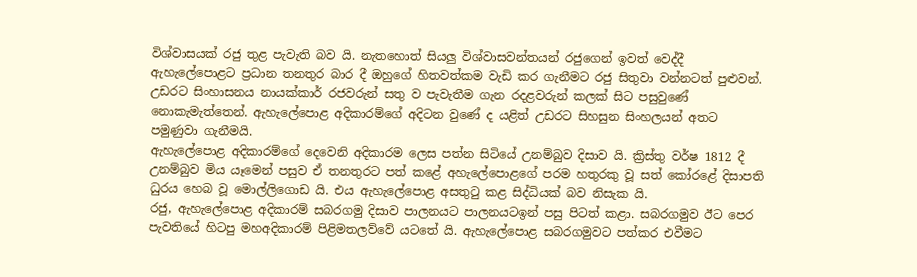විශ්වාසයක් රජු තුළ පැවැති බව යි. නැතහොත් සියලු විශ්වාසවන්තයන් රජුගෙන් ඉවත් වෙද්දී ඇහැලේපොළට ප්‍රධාන තනතුර බාර දී ඔහුගේ හිතවත්කම වැඩි කර ගැනීමට රජු සිතුවා වන්නටත් පුළුවන්. උඩරට සිංහාසනය නායක්කාර් රජවරුන් සතු ව පැවැතීම ගැන රදළවරුන් කලක් සිට පසුවුණේ නොකැමැත්තෙන්. ඇහැලේපොළ අදිකාරම්ගේ අදිටන වුණේ ද යළිත් උඩරට සිහසුන සිංහලයන් අතට පමුණුවා ගැනීමයි.
ඇහැලේපොළ අදිකාරම්ගේ දෙවෙනි අදිකාරම ලෙස පත්න සිටියේ උනම්බුව දිසාව යි. ක්‍රිස්තු වර්ෂ 1812 දී උනම්බුව මිය යෑමෙන් පසුව ඒ තනතුරට පත් කළේ අහැලේපොළගේ පරම හතුරකු වූ සත් කෝරළේ දිසාපති ධුරය හෙබ වූ මොල්ලිගොඩ යි. එය ඇහැලේපොළ අසතුටු කළ සිද්ධියක් බව නිසැක යි.
රජු, ඇහැලේපොළ අදිකාරම් සබරගමු දිසාව පාලනයට පාලනයටඉන් පසු පිටත් කළා. සබරගමුව ඊට පෙර පැවතියේ හිටපු මහඅදිකාරම් පිළිමතලව්වේ යටතේ යි. ඇහැලේපොළ සබරගමුවට පත්කර එවීමට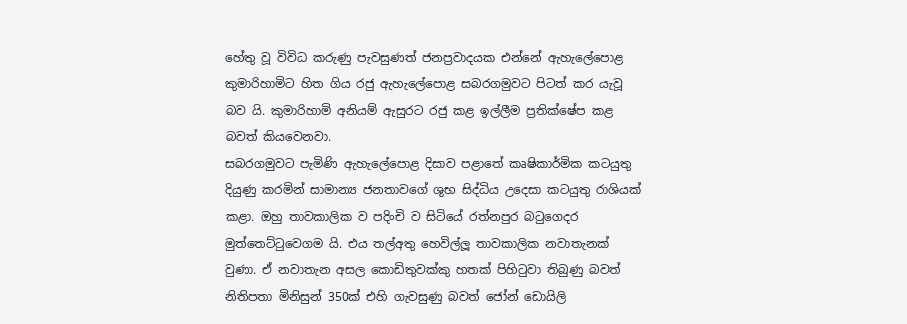හේතු වූ විවිධ කරුණු පැවසුණත් ජනප්‍රවාදයක එන්නේ ඇහැලේපොළ කුමාරිහාමිට හිත ගිය රජු ඇහැලේපොළ සබරගමුවට පිටත් කර යැවූ බව යි. කුමාරිහාමි අනියම් ඇසුරට රජු කළ ඉල්ලීම ප්‍රතික්ෂේප කළ බවත් කියවෙනවා.
සබරගමුවට පැමිණි ඇහැලේපොළ දිසාව පළාතේ කෘෂිකාර්මික කටයුතු දියුණු කරමින් සාමාන්‍ය ජනතාවගේ ශුභ සිද්ධිය උදෙසා කටයුතු රාශියක් කළා. ඔහු තාවකාලික ව පදිංචි ව සිටියේ රත්නපුර බටුගෙදර මුත්තෙට්ටුවෙගම යි. එය තල්අතු හෙවිල්ලූ තාවකාලික නවාතැනක් වුණා. ඒ නවාතැන අසල කොඩිතුවක්කු හතක් පිහිටුවා තිබුණු බවත් නිතිපතා මිනිසුන් 350ක් එහි ගැවසුණු බවත් ජෝන් ඩොයිලි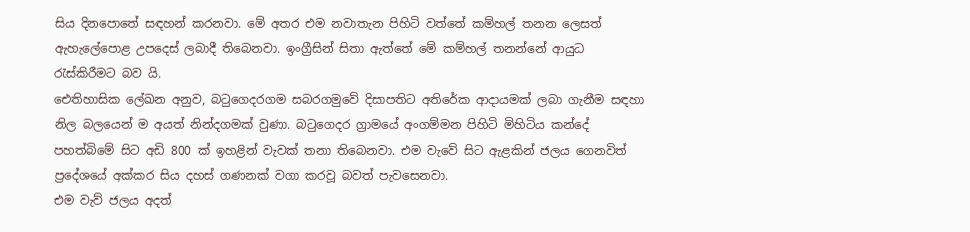සිය දිනපොතේ සඳහන් කරනවා. මේ අතර එම නවාතැන පිහිටි වත්තේ කම්හල් තනන ලෙසත් ඇහැලේපොළ උපදෙස් ලබාදී තිබෙනවා. ඉංග්‍රීසින් සිතා ඇත්තේ මේ කම්හල් තනන්නේ ආයුධ රැස්කිරීමට බව යි.
ඓතිහාසික ලේඛන අනුව, බටුගෙදරගම සබරගමුවේ දිසාපතිට අතිරේක ආදායමක් ලබා ගැනීම සඳහා නිල බලයෙන් ම අයත් නින්දගමක් වුණා. බටුගෙදර ග්‍රාමයේ අංගම්මන පිහිටි මිහිටිය කන්දේ පහත්බිමේ සිට අඩි 800 ක් ඉහළින් වැවක් තනා තිබෙනවා. එම වැවේ සිට ඇළකින් ජලය ගෙනවිත් ප්‍රදේශයේ අක්කර සිය දහස් ගණනක් වගා කරවූ බවත් පැවසෙනවා.
එම වැව් ජලය අදත්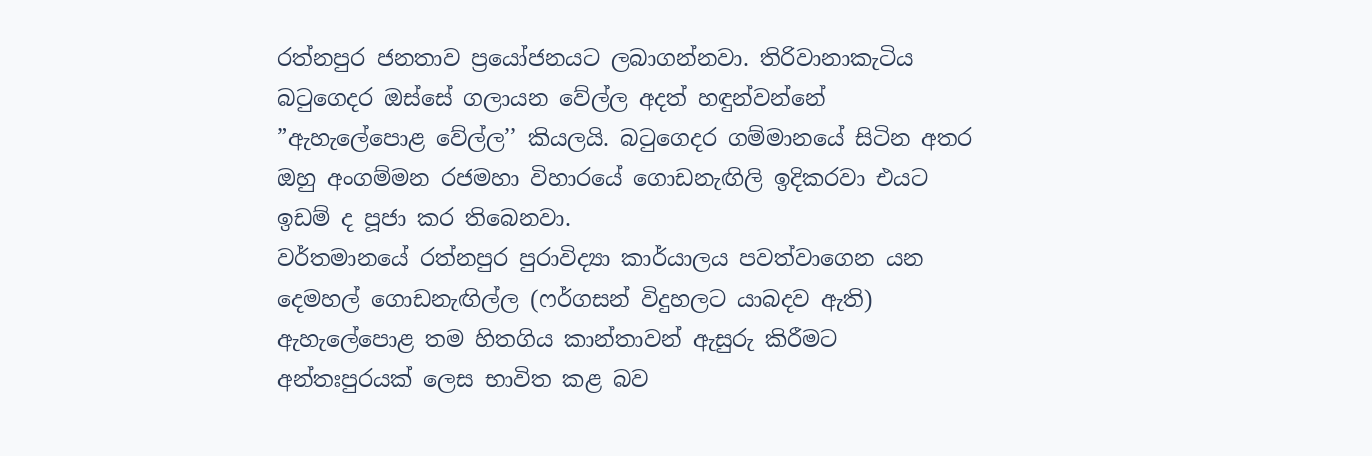රත්නපුර ජනතාව ප්‍රයෝජනයට ලබාගන්නවා. තිරිවානාකැටිය බටුගෙදර ඔස්සේ ගලායන වේල්ල අදත් හඳුන්වන්නේ ”ඇහැලේපොළ වේල්ල’’ කියලයි. බටුගෙදර ගම්මානයේ සිටින අතර ඔහු අංගම්මන රජමහා විහාරයේ ගොඩනැඟිලි ඉදිකරවා එයට ඉඩම් ද පූජා කර තිබෙනවා.
වර්තමානයේ රත්නපුර පුරාවිද්‍යා කාර්යාලය පවත්වාගෙන යන දෙමහල් ගොඩනැඟිල්ල (ෆර්ගසන් විදුහලට යාබදව ඇති) ඇහැලේපොළ තම හිතගිය කාන්තාවන් ඇසුරු කිරීමට අන්තඃපුරයක් ලෙස භාවිත කළ බව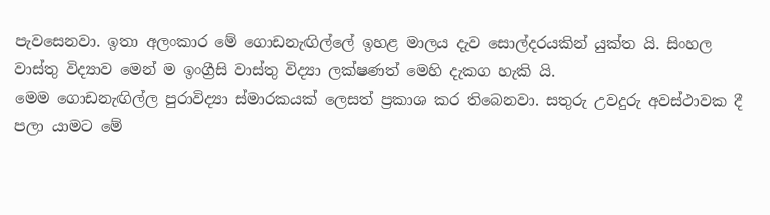පැවසෙනවා. ඉතා අලංකාර මේ ගොඩනැඟිල්ලේ ඉහළ මාලය දැව සොල්දරයකින් යුක්ත යි. සිංහල වාස්තු විද්‍යාව මෙන් ම ඉංග්‍රීසි වාස්තු විද්‍යා ලක්ෂණත් මෙහි දැකග හැකි යි.
මෙම ගොඩනැඟිල්ල පුරාවිද්‍යා ස්මාරකයක් ලෙසත් ප්‍රකාශ කර තිබෙනවා. සතුරු උවදුරු අවස්ථාවක දී පලා යාමට මේ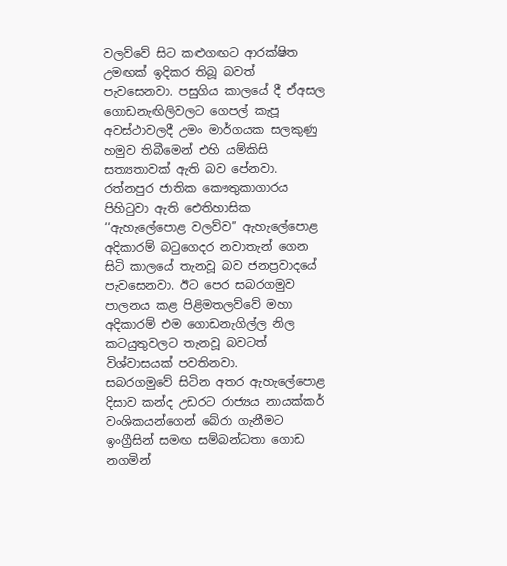වලව්වේ සිට කළුගඟට ආරක්ෂිත උමඟක් ඉදිකර තිබූ බවත් පැවසෙනවා. පසුගිය කාලයේ දී ඒඅසල ගොඩනැඟිලිවලට ගෙපල් කැපූ අවස්ථාවලදී උමං මාර්ගයක සලකුණු හමුව තිබීමෙන් එහි යම්කිසි සත්‍යතාවක් ඇති බව පේනවා.
රත්නපුර ජාතික කෞතුකාගාරය පිහිටුවා ඇති ඓතිහාසික ‘‘ඇහැලේපොළ වලව්ව’’ ඇහැලේපොළ අදිකාරම් බටුගෙදර නවාතැන් ගෙන සිටි කාලයේ තැනවූ බව ජනප්‍රවාදයේ පැවසෙනවා. ඊට පෙර සබරගමුව පාලනය කළ පිළිමතලව්වේ මහා අදිකාරම් එම ගොඩනැගිල්ල නිල කටයුතුවලට තැනවූ බවටත් විශ්වාසයක් පවතිනවා.
සබරගමුවේ සිටින අතර ඇහැලේපොළ දිසාව කන්ද උඩරට රාජ්‍යය නායක්කර් වංශිකයන්ගෙන් බේරා ගැනීමට ඉංග්‍රීසින් සමඟ සම්බන්ධතා ගොඩ නගමින්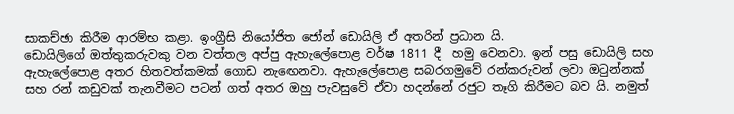සාකච්ඡා කිරීම ආරම්භ කළා. ඉංග්‍රීසි නියෝජිත ජෝන් ඩොයිලි ඒ අතරින් ප්‍රධාන යි.
ඩොයිලිගේ ඔත්තුකරුවකු වන වත්තල අප්පු ඇහැලේපොළ වර්ෂ 1811 දී ‍ හමු වෙනවා. ඉන් පසු ඩොයිලි සහ ඇහැලේපොළ අතර හිතවත්කමක් ගොඩ නැඟෙනවා. ඇහැලේපොළ සබරගමුවේ රන්කරුවන් ලවා ඔටුන්නක් සහ රන් කඩුවක් තැනවීමට පටන් ගත් අතර ඔහු පැවසුවේ ඒවා හදන්නේ රජුට තෑගි කිරීමට බව යි. නමුත්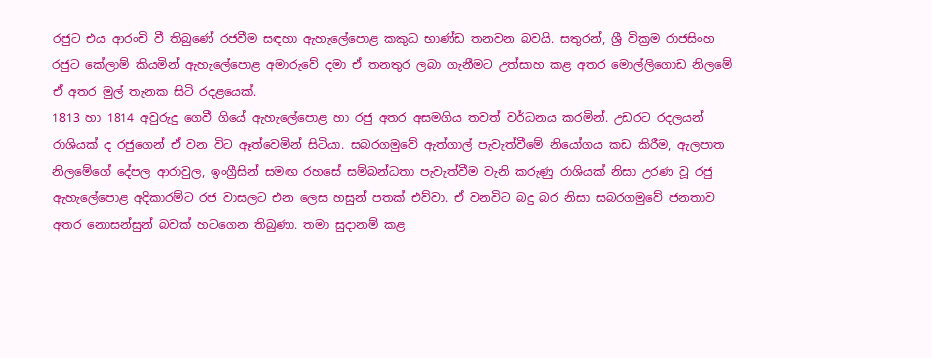රජුට එය ආරංචි වී තිබුණේ රජවීම සඳහා ඇහැලේපොළ කකුධ භාණ්ඩ තනවන බවයි. සතුරන්, ශ්‍රී වික්‍රම රාජසිංහ රජුට කේලාම් කියමින් ඇහැලේපොළ අමාරුවේ දමා ඒ තනතුර ලබා ගැනීමට උත්සාහ කළ අතර මොල්ලිගොඩ නිලමේ ඒ අතර මුල් තැනක සිටි රදළයෙක්.
1813 හා 1814 අවුරුදු ගෙවී ගියේ ඇහැලේපොළ හා රජු අතර අසමගිය තවත් වර්ධනය කරමින්. උඩරට රදලයන් රාශියක් ද රජුගෙන් ඒ වන විට ඈත්වෙමින් සිටියා. සබරගමුවේ ඇත්ගාල් පැවැත්වීමේ නියෝගය කඩ කිරීම, ඇලපාත නිලමේගේ දේපල ආරාවුල, ඉංග්‍රීසින් සමඟ රහසේ සම්බන්ධතා පැවැත්වීම වැනි කරුණු රාශියක් නිසා උරණ වූ රජු ඇහැලේපොළ අදිකාරම්ට රජ වාසලට එන ලෙස හසුන් පතක් එව්වා. ඒ වනවිට බදු බර නිසා සබරගමුවේ ජනතාව අතර නොසන්සුන් බවක් හටගෙන තිබුණා. තමා සුදානම් කළ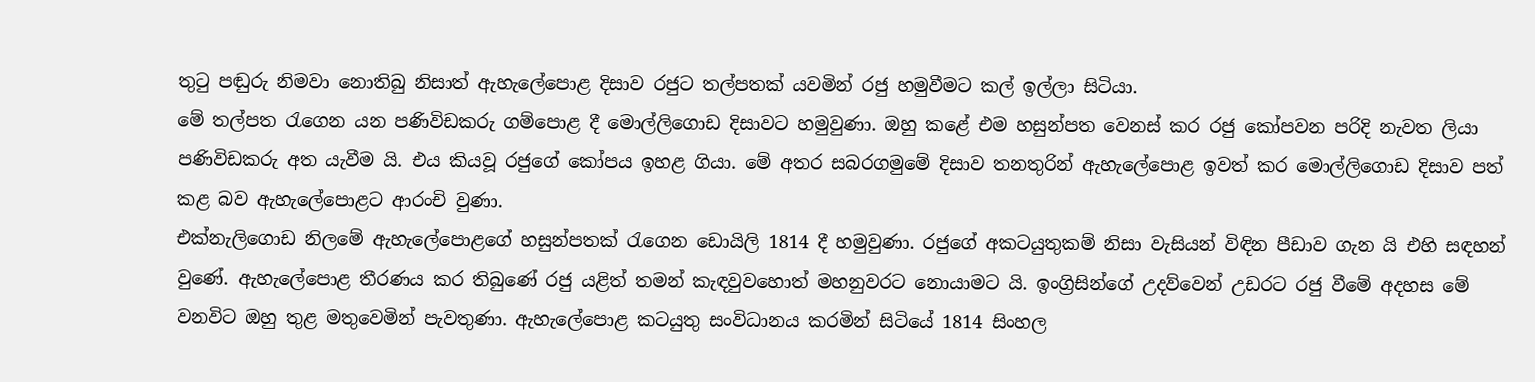තුටු පඬුරු නිමවා නොතිබු නිසාත් ඇහැලේපොළ දිසාව රජුට තල්පතක් යවමින් රජු හමුවීමට කල් ඉල්ලා සිටියා.
මේ තල්පත රැගෙන යන පණිවිඩකරු ගම්පොළ දී මොල්ලිගොඩ දිසාවට හමුවුණා. ඔහු කළේ එම හසුන්පත වෙනස් කර රජු කෝපවන පරිදි නැවත ලියා පණිවිඩකරු අත යැවීම යි. එය කියවූ රජුගේ කෝපය ඉහළ ගියා. මේ අතර සබරගමුමේ දිසාව තනතුරින් ඇහැලේපොළ ඉවත් කර මොල්ලිගොඩ දිසාව පත් කළ බව ඇහැලේපොළට ආරංචි වුණා.
එක්නැලිගොඩ නිලමේ ඇහැලේපොළගේ හසුන්පතක් රැගෙන ඩොයිලි 1814 දී හමුවුණා. රජුගේ අකටයුතුකම් නිසා වැසියන් විඳින පීඩාව ගැන යි එහි සඳහන් වුණේ. ඇහැලේපොළ තීරණය කර තිබුණේ රජු යළිත් තමන් කැඳවුවහොත් මහනුවරට නොයාමට යි. ඉංග්‍රිසින්ගේ උදව්වෙන් උඩරට රජු වීමේ අදහස මේ වනවිට ඔහු තුළ මතුවෙමින් පැවතුණා. ඇහැලේපොළ කටයුතු සංවිධානය කරමින් සිටියේ 1814 සිංහල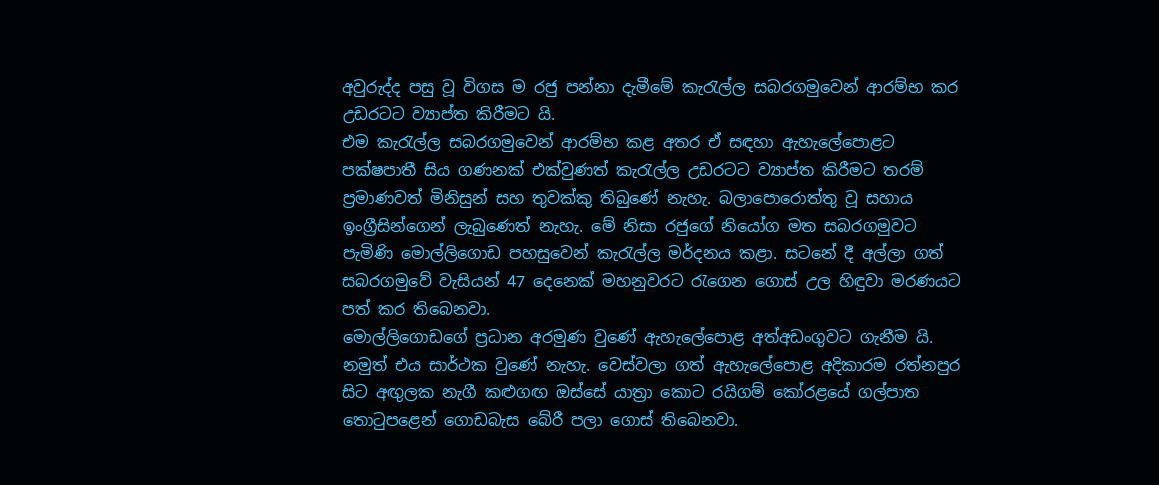අවුරුද්ද පසු වූ විගස ම රජු පන්නා දැමීමේ කැරැල්ල සබරගමුවෙන් ආරම්භ කර උඩරටට ව්‍යාප්ත කිරීමට යි.
එම කැරැල්ල සබරගමුවෙන් ආරම්භ කළ අතර ඒ සඳහා ඇහැලේපොළට පක්ෂපාතී සිය ගණනක් එක්වුණත් කැරැල්ල උඩරටට ව්‍යාප්ත කිරීමට තරම් ප්‍රමාණවත් මිනිසුන් සහ තුවක්කු තිබුණේ නැහැ. බලාපොරොත්තු වූ සහාය ඉංග්‍රීසින්ගෙන් ලැබුණෙත් නැහැ. මේ නිසා රජුගේ නියෝග මත සබරගමුවට පැමිණි මොල්ලිගොඩ පහසුවෙන් කැරැල්ල මර්දනය කළා. සටනේ දී අල්ලා ගත් සබරගමුවේ වැසියන් 47 දෙනෙක් මහනුවරට රැගෙන ගොස් උල හිඳුවා මරණයට පත් කර තිබෙනවා.
මොල්ලිගොඩගේ ප්‍රධාන අරමුණ වුණේ ඇහැලේපොළ අත්අඩංගුවට ගැනීම යි.
නමුත් එය සාර්ථක වුණේ නැහැ. වෙස්වලා ගත් ඇහැලේපොළ අදිකාරම රත්නපුර සිට අඟුලක නැගී කළුගඟ ඔස්සේ යාත්‍රා කොට රයිගම් කෝරළයේ ගල්පාත තොටුපළෙන් ගොඩබැස බේරී පලා ගොස් තිබෙනවා.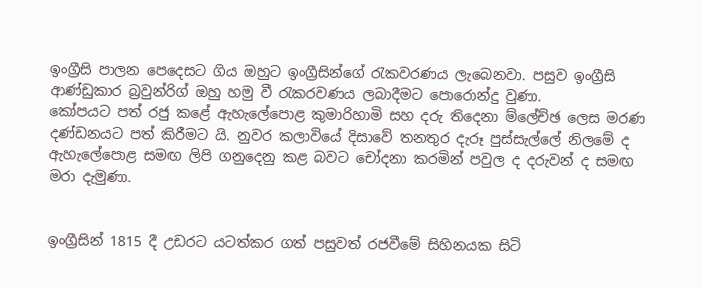ඉංග්‍රීසි පාලන පෙදෙසට ගිය ඔහුට ඉංග්‍රීසින්ගේ රැකවරණය ලැබෙනවා. පසුව ඉංග්‍රීසි ආණ්ඩුකාර බ්‍රවුන්රිග් ඔහු හමු වී රැකරවණය ලබාදීමට පොරොන්දු වුණා.
කෝපයට පත් රජු කළේ ඇහැලේපොළ කුමාරිහාමි සහ දරු තිදෙනා ම්ලේච්ඡ ලෙස මරණ දණ්ඩනයට පත් කිරීමට යි. නුවර කලාවියේ දිසාවේ තනතුර දැරූ පුස්සැල්ලේ නිලමේ ද ඇහැලේපොළ සමඟ ලිපි ගනුදෙනු කළ බවට චෝදනා කරමින් පවුල ද දරුවන් ද සමඟ මරා දැමුණා.


ඉංග්‍රීසින් 1815 දී උඩරට යටත්කර ගත් පසුවත් රජවීමේ සිහිනයක සිටි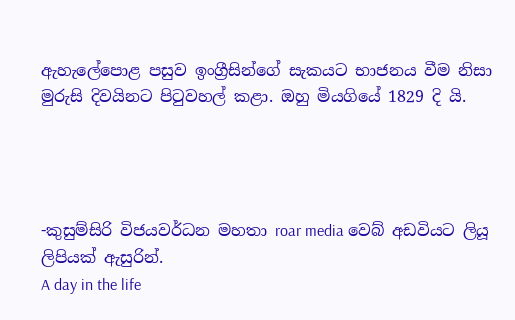ඇහැලේපොළ පසුව ඉංග්‍රීසින්ගේ සැකයට භාජනය වීම නිසා මුරුසි දිවයිනට පිටුවහල් කළා. ඔහු මියගියේ 1829 දි යි.




-කුසුම්සිරි විජයවර්ධන මහතා roar media වෙබ් අඩවියට ලියූ ලිපියක් ඇසුරින්.
A day in the life